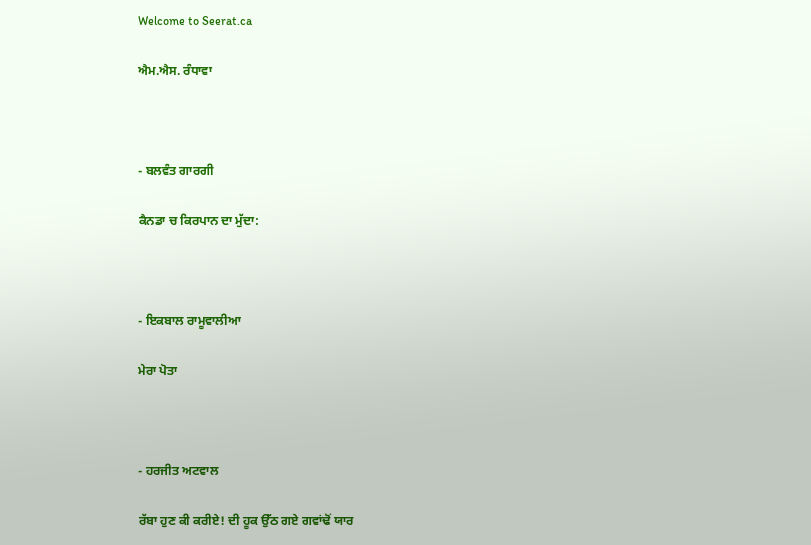Welcome to Seerat.ca

ਐਮ.ਐਸ. ਰੰਧਾਵਾ



- ਬਲਵੰਤ ਗਾਰਗੀ

ਕੈਨਡਾ ਚ ਕਿਰਪਾਨ ਦਾ ਮੁੱਦਾ:



- ਇਕਬਾਲ ਰਾਮੂਵਾਲੀਆ

ਮੇਰਾ ਪੋਤਾ



- ਹਰਜੀਤ ਅਟਵਾਲ

ਰੱਬਾ ਹੁਣ ਕੀ ਕਰੀਏ! ਦੀ ਹੂਕ ਉੱਠ ਗਏ ਗਵਾਂਢੋਂ ਯਾਰ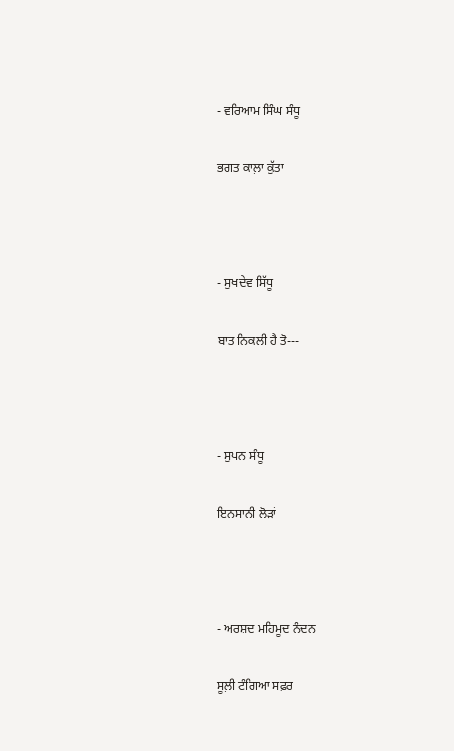- ਵਰਿਆਮ ਸਿੰਘ ਸੰਧੂ

ਭਗਤ ਕਾਲ਼ਾ ਕੁੱਤਾ



- ਸੁਖਦੇਵ ਸਿੱਧੂ

ਬਾਤ ਨਿਕਲੀ ਹੈ ਤੋ---



- ਸੁਪਨ ਸੰਧੂ

ਇਨਸਾਨੀ ਲੋੜਾਂ



- ਅਰਸ਼ਦ ਮਹਿਮੂਦ ਨੰਦਨ

ਸੂਲ਼ੀ ਟੰਗਿਆ ਸਫ਼ਰ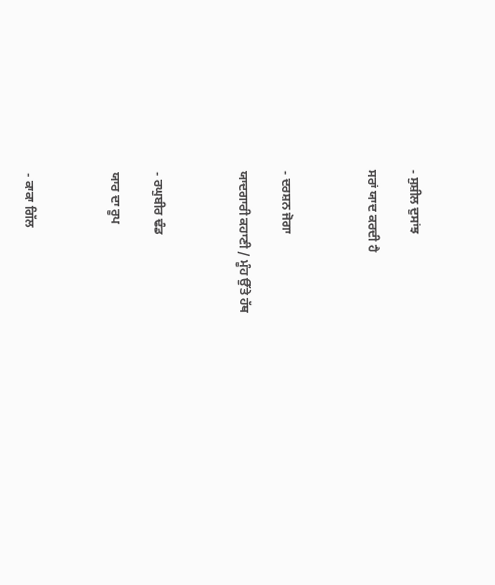- ਸੁਸ਼ੀਲ ਦੁਸਾਂਝ

ਸਰਾਂ ਯਾਦ ਕਰਦੀ ਹੈ



- ਦਰਸ਼ਨ ਜੋਗਾ

ਯਾਦਗਾਰੀ ਕਹਾਣੀ / ਮੂੰਹ ਉੱਤੇ ਹੱਥ



- ਰਘੁਬੀਰ ਢੰਡ

ਯਾਰ ਦਾ ਰੂਪ



- ਕਾਕਾ ਗਿੱਲ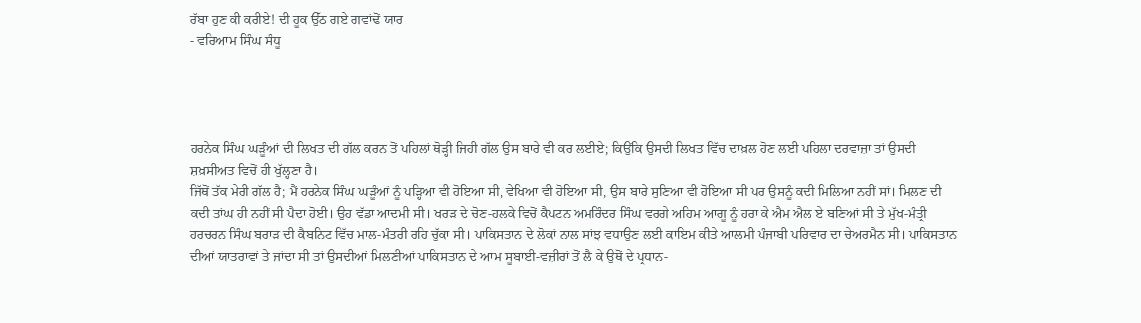ਰੱਬਾ ਹੁਣ ਕੀ ਕਰੀਏ! ਦੀ ਹੂਕ ਉੱਠ ਗਏ ਗਵਾਂਢੋਂ ਯਾਰ
- ਵਰਿਆਮ ਸਿੰਘ ਸੰਧੂ




ਹਰਨੇਕ ਸਿੰਘ ਘੜੂੰਆਂ ਦੀ ਲਿਖਤ ਦੀ ਗੱਲ ਕਰਨ ਤੋਂ ਪਹਿਲਾਂ ਥੋੜ੍ਹੀ ਜਿਹੀ ਗੱਲ ਉਸ ਬਾਰੇ ਵੀ ਕਰ ਲਈਏ; ਕਿਉਂਕਿ ਉਸਦੀ ਲਿਖਤ ਵਿੱਚ ਦਾਖ਼ਲ ਹੋਣ ਲਈ ਪਹਿਲਾ ਦਰਵਾਜ਼ਾ ਤਾਂ ਉਸਦੀ ਸ਼ਖ਼ਸੀਅਤ ਵਿਚੋਂ ਹੀ ਖੁੱਲ੍ਹਣਾ ਹੈ।
ਜਿੱਥੋਂ ਤੱਕ ਮੇਰੀ ਗੱਲ ਹੈ; ਮੈਂ ਹਰਨੇਕ ਸਿੰਘ ਘੜੂੰਆਂ ਨੂੰ ਪੜ੍ਹਿਆ ਵੀ ਹੋਇਆ ਸੀ, ਵੇਖਿਆ ਵੀ ਹੋਇਆ ਸੀ, ਉਸ ਬਾਰੇ ਸੁਣਿਆ ਵੀ ਹੋਇਆ ਸੀ ਪਰ ਉਸਨੂੰ ਕਦੀ ਮਿਲਿਆ ਨਹੀਂ ਸਾਂ। ਮਿਲਣ ਦੀ ਕਦੀ ਤਾਂਘ ਹੀ ਨਹੀਂ ਸੀ ਪੈਦਾ ਹੋਈ। ਉਹ ਵੱਡਾ ਆਦਮੀ ਸੀ। ਖਰੜ ਦੇ ਚੋਣ-ਹਲਕੇ ਵਿਚੋਂ ਕੈਪਟਨ ਅਮਰਿੰਦਰ ਸਿੰਘ ਵਰਗੇ ਅਹਿਮ ਆਗੂ ਨੂੰ ਹਰਾ ਕੇ ਐਮ ਐਲ ਏ ਬਣਿਆਂ ਸੀ ਤੇ ਮੁੱਖ-ਮੰਤ੍ਰੀ ਹਰਚਰਨ ਸਿੰਘ ਬਰਾੜ ਦੀ ਕੈਬਨਿਟ ਵਿੱਚ ਮਾਲ-ਮੰਤਰੀ ਰਹਿ ਚੁੱਕਾ ਸੀ। ਪਾਕਿਸਤਾਨ ਦੇ ਲੋਕਾਂ ਨਾਲ ਸਾਂਝ ਵਧਾਉਣ ਲਈ ਕਾਇਮ ਕੀਤੇ ਆਲਮੀ ਪੰਜਾਬੀ ਪਰਿਵਾਰ ਦਾ ਚੇਅਰਮੈਨ ਸੀ। ਪਾਕਿਸਤਾਨ ਦੀਆਂ ਯਾਤਰਾਵਾਂ ਤੇ ਜਾਂਦਾ ਸੀ ਤਾਂ ਉਸਦੀਆਂ ਮਿਲਣੀਆਂ ਪਾਕਿਸਤਾਨ ਦੇ ਆਮ ਸੂਬਾਈ-ਵਜ਼ੀਰਾਂ ਤੋਂ ਲੈ ਕੇ ਉਥੋਂ ਦੇ ਪ੍ਰਧਾਨ-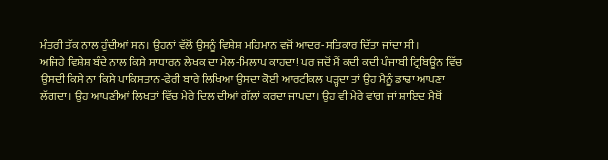ਮੰਤਰੀ ਤੱਕ ਨਾਲ ਹੁੰਦੀਆਂ ਸਨ। ਉਹਨਾਂ ਵੱਲੋਂ ਉਸਨੂੰ ਵਿਸ਼ੇਸ਼ ਮਹਿਮਾਨ ਵਜੋਂ ਆਦਰ-ਸਤਿਕਾਰ ਦਿੱਤਾ ਜਾਂਦਾ ਸੀ।
ਅਜਿਹੇ ਵਿਸ਼ੇਸ਼ ਬੰਦੇ ਨਾਲ ਕਿਸੇ ਸਾਧਾਰਨ ਲੇਖਕ ਦਾ ਮੇਲ-ਮਿਲਾਪ ਕਾਹਦਾ! ਪਰ ਜਦੋਂ ਮੈਂ ਕਦੀ ਕਦੀ ਪੰਜਾਬੀ ਟ੍ਰਿਬਿਊਨ ਵਿੱਚ ਉਸਦੀ ਕਿਸੇ ਨਾ ਕਿਸੇ ਪਾਕਿਸਤਾਨ-ਫੇਰੀ ਬਾਰੇ ਲਿਖਿਆ ਉਸਦਾ ਕੋਈ ਆਰਟੀਕਲ ਪੜ੍ਹਦਾ ਤਾਂ ਉਹ ਮੈਨੂੰ ਡਾਢਾ ਆਪਣਾ ਲੱਗਦਾ। ਉਹ ਆਪਣੀਆਂ ਲਿਖਤਾਂ ਵਿੱਚ ਮੇਰੇ ਦਿਲ ਦੀਆਂ ਗੱਲਾਂ ਕਰਦਾ ਜਾਪਦਾ। ਉਹ ਵੀ ਮੇਰੇ ਵਾਂਗ ਜਾਂ ਸ਼ਾਇਦ ਮੈਥੋਂ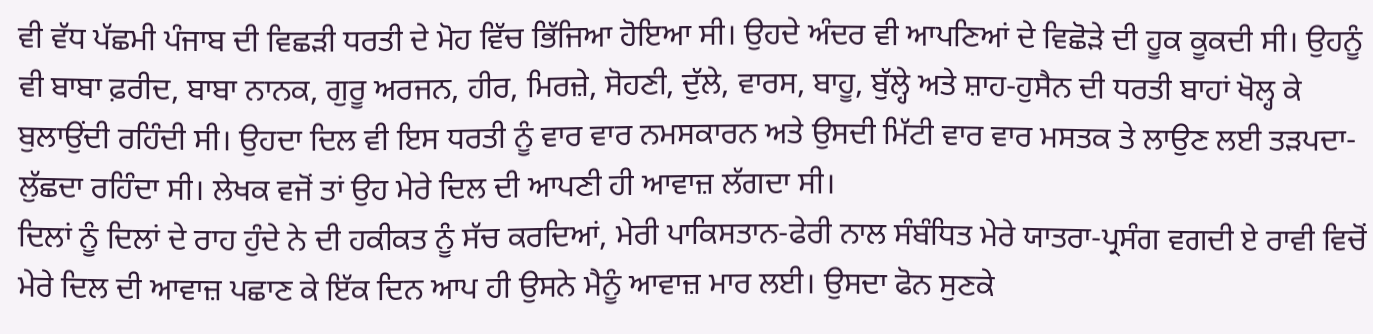ਵੀ ਵੱਧ ਪੱਛਮੀ ਪੰਜਾਬ ਦੀ ਵਿਛੜੀ ਧਰਤੀ ਦੇ ਮੋਹ ਵਿੱਚ ਭਿੱਜਿਆ ਹੋਇਆ ਸੀ। ਉਹਦੇ ਅੰਦਰ ਵੀ ਆਪਣਿਆਂ ਦੇ ਵਿਛੋੜੇ ਦੀ ਹੂਕ ਕੂਕਦੀ ਸੀ। ਉਹਨੂੰ ਵੀ ਬਾਬਾ ਫ਼ਰੀਦ, ਬਾਬਾ ਨਾਨਕ, ਗੁਰੂ ਅਰਜਨ, ਹੀਰ, ਮਿਰਜ਼ੇ, ਸੋਹਣੀ, ਦੁੱਲੇ, ਵਾਰਸ, ਬਾਹੂ, ਬੁੱਲ੍ਹੇ ਅਤੇ ਸ਼ਾਹ-ਹੁਸੈਨ ਦੀ ਧਰਤੀ ਬਾਹਾਂ ਖੋਲ੍ਹ ਕੇ ਬੁਲਾਉਂਦੀ ਰਹਿੰਦੀ ਸੀ। ਉਹਦਾ ਦਿਲ ਵੀ ਇਸ ਧਰਤੀ ਨੂੰ ਵਾਰ ਵਾਰ ਨਮਸਕਾਰਨ ਅਤੇ ਉਸਦੀ ਮਿੱਟੀ ਵਾਰ ਵਾਰ ਮਸਤਕ ਤੇ ਲਾਉਣ ਲਈ ਤੜਪਦਾ-ਲੁੱਛਦਾ ਰਹਿੰਦਾ ਸੀ। ਲੇਖਕ ਵਜੋਂ ਤਾਂ ਉਹ ਮੇਰੇ ਦਿਲ ਦੀ ਆਪਣੀ ਹੀ ਆਵਾਜ਼ ਲੱਗਦਾ ਸੀ।
ਦਿਲਾਂ ਨੂੰ ਦਿਲਾਂ ਦੇ ਰਾਹ ਹੁੰਦੇ ਨੇ ਦੀ ਹਕੀਕਤ ਨੂੰ ਸੱਚ ਕਰਦਿਆਂ, ਮੇਰੀ ਪਾਕਿਸਤਾਨ-ਫੇਰੀ ਨਾਲ ਸੰਬੰਧਿਤ ਮੇਰੇ ਯਾਤਰਾ-ਪ੍ਰਸੰਗ ਵਗਦੀ ਏ ਰਾਵੀ ਵਿਚੋਂ ਮੇਰੇ ਦਿਲ ਦੀ ਆਵਾਜ਼ ਪਛਾਣ ਕੇ ਇੱਕ ਦਿਨ ਆਪ ਹੀ ਉਸਨੇ ਮੈਨੂੰ ਆਵਾਜ਼ ਮਾਰ ਲਈ। ਉਸਦਾ ਫੋਨ ਸੁਣਕੇ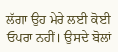ਲੱਗਾ ਉਹ ਮੇਰੇ ਲਈ ਕੋਈ ਓਪਰਾ ਨਹੀਂ। ਉਸਦੇ ਬੋਲਾਂ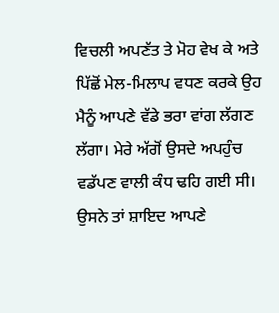ਵਿਚਲੀ ਅਪਣੱਤ ਤੇ ਮੋਹ ਵੇਖ ਕੇ ਅਤੇ ਪਿੱਛੋਂ ਮੇਲ-ਮਿਲਾਪ ਵਧਣ ਕਰਕੇ ਉਹ ਮੈਨੂੰ ਆਪਣੇ ਵੱਡੇ ਭਰਾ ਵਾਂਗ ਲੱਗਣ ਲੱਗਾ। ਮੇਰੇ ਅੱਗੋਂ ਉਸਦੇ ਅਪਹੁੰਚ ਵਡੱਪਣ ਵਾਲੀ ਕੰਧ ਢਹਿ ਗਈ ਸੀ। ਉਸਨੇ ਤਾਂ ਸ਼ਾਇਦ ਆਪਣੇ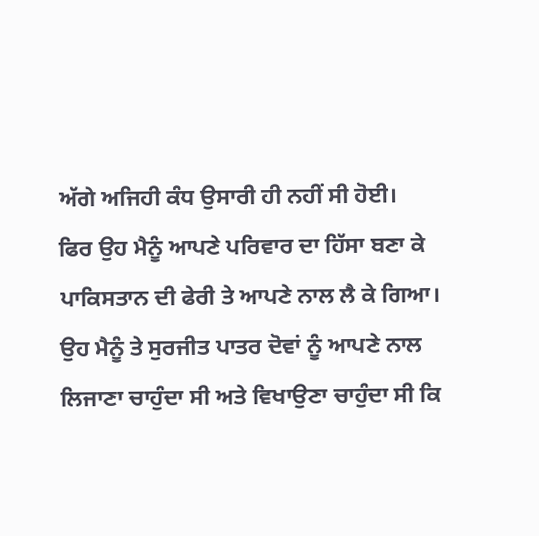ਅੱਗੇ ਅਜਿਹੀ ਕੰਧ ਉਸਾਰੀ ਹੀ ਨਹੀਂ ਸੀ ਹੋਈ।
ਫਿਰ ਉਹ ਮੈਨੂੰ ਆਪਣੇ ਪਰਿਵਾਰ ਦਾ ਹਿੱਸਾ ਬਣਾ ਕੇ ਪਾਕਿਸਤਾਨ ਦੀ ਫੇਰੀ ਤੇ ਆਪਣੇ ਨਾਲ ਲੈ ਕੇ ਗਿਆ। ਉਹ ਮੈਨੂੰ ਤੇ ਸੁਰਜੀਤ ਪਾਤਰ ਦੋਵਾਂ ਨੂੰ ਆਪਣੇ ਨਾਲ ਲਿਜਾਣਾ ਚਾਹੁੰਦਾ ਸੀ ਅਤੇ ਵਿਖਾਉਣਾ ਚਾਹੁੰਦਾ ਸੀ ਕਿ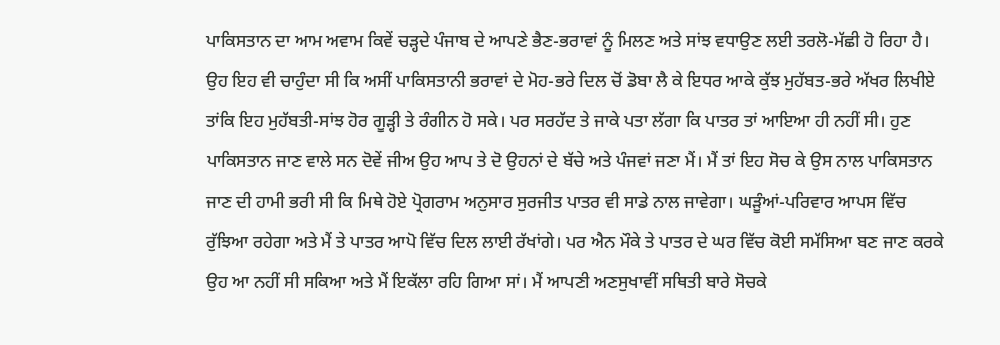ਪਾਕਿਸਤਾਨ ਦਾ ਆਮ ਅਵਾਮ ਕਿਵੇਂ ਚੜ੍ਹਦੇ ਪੰਜਾਬ ਦੇ ਆਪਣੇ ਭੈਣ-ਭਰਾਵਾਂ ਨੂੰ ਮਿਲਣ ਅਤੇ ਸਾਂਝ ਵਧਾਉਣ ਲਈ ਤਰਲੋ-ਮੱਛੀ ਹੋ ਰਿਹਾ ਹੈ। ਉਹ ਇਹ ਵੀ ਚਾਹੁੰਦਾ ਸੀ ਕਿ ਅਸੀਂ ਪਾਕਿਸਤਾਨੀ ਭਰਾਵਾਂ ਦੇ ਮੋਹ-ਭਰੇ ਦਿਲ ਚੋਂ ਡੋਬਾ ਲੈ ਕੇ ਇਧਰ ਆਕੇ ਕੁੱਝ ਮੁਹੱਬਤ-ਭਰੇ ਅੱਖਰ ਲਿਖੀਏ ਤਾਂਕਿ ਇਹ ਮੁਹੱਬਤੀ-ਸਾਂਝ ਹੋਰ ਗੂੜ੍ਹੀ ਤੇ ਰੰਗੀਨ ਹੋ ਸਕੇ। ਪਰ ਸਰਹੱਦ ਤੇ ਜਾਕੇ ਪਤਾ ਲੱਗਾ ਕਿ ਪਾਤਰ ਤਾਂ ਆਇਆ ਹੀ ਨਹੀਂ ਸੀ। ਹੁਣ ਪਾਕਿਸਤਾਨ ਜਾਣ ਵਾਲੇ ਸਨ ਦੋਵੇਂ ਜੀਅ ਉਹ ਆਪ ਤੇ ਦੋ ਉਹਨਾਂ ਦੇ ਬੱਚੇ ਅਤੇ ਪੰਜਵਾਂ ਜਣਾ ਮੈਂ। ਮੈਂ ਤਾਂ ਇਹ ਸੋਚ ਕੇ ਉਸ ਨਾਲ ਪਾਕਿਸਤਾਨ ਜਾਣ ਦੀ ਹਾਮੀ ਭਰੀ ਸੀ ਕਿ ਮਿਥੇ ਹੋਏ ਪ੍ਰੋਗਰਾਮ ਅਨੁਸਾਰ ਸੁਰਜੀਤ ਪਾਤਰ ਵੀ ਸਾਡੇ ਨਾਲ ਜਾਵੇਗਾ। ਘੜੂੰਆਂ-ਪਰਿਵਾਰ ਆਪਸ ਵਿੱਚ ਰੁੱਝਿਆ ਰਹੇਗਾ ਅਤੇ ਮੈਂ ਤੇ ਪਾਤਰ ਆਪੋ ਵਿੱਚ ਦਿਲ ਲਾਈ ਰੱਖਾਂਗੇ। ਪਰ ਐਨ ਮੌਕੇ ਤੇ ਪਾਤਰ ਦੇ ਘਰ ਵਿੱਚ ਕੋਈ ਸਮੱਸਿਆ ਬਣ ਜਾਣ ਕਰਕੇ ਉਹ ਆ ਨਹੀਂ ਸੀ ਸਕਿਆ ਅਤੇ ਮੈਂ ਇਕੱਲਾ ਰਹਿ ਗਿਆ ਸਾਂ। ਮੈਂ ਆਪਣੀ ਅਣਸੁਖਾਵੀਂ ਸਥਿਤੀ ਬਾਰੇ ਸੋਚਕੇ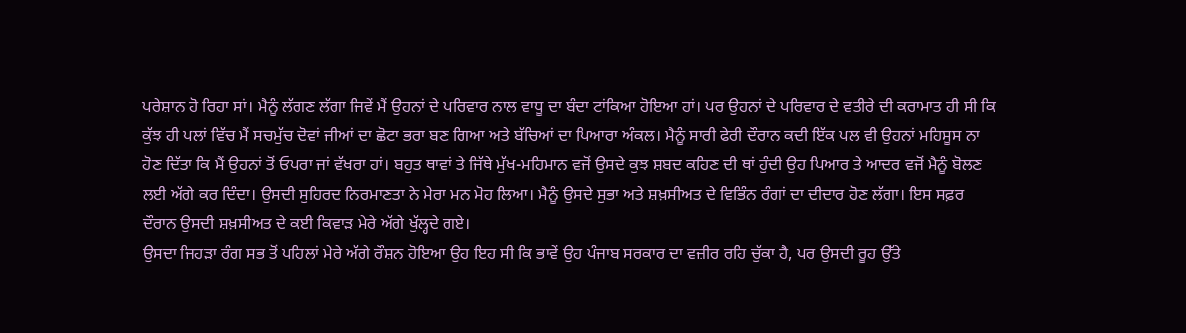ਪਰੇਸ਼ਾਨ ਹੋ ਰਿਹਾ ਸਾਂ। ਮੈਨੂੰ ਲੱਗਣ ਲੱਗਾ ਜਿਵੇਂ ਮੈਂ ਉਹਨਾਂ ਦੇ ਪਰਿਵਾਰ ਨਾਲ ਵਾਧੂ ਦਾ ਬੰਦਾ ਟਾਂਕਿਆ ਹੋਇਆ ਹਾਂ। ਪਰ ਉਹਨਾਂ ਦੇ ਪਰਿਵਾਰ ਦੇ ਵਤੀਰੇ ਦੀ ਕਰਾਮਾਤ ਹੀ ਸੀ ਕਿ ਕੁੱਝ ਹੀ ਪਲਾਂ ਵਿੱਚ ਮੈਂ ਸਚਮੁੱਚ ਦੋਵਾਂ ਜੀਆਂ ਦਾ ਛੋਟਾ ਭਰਾ ਬਣ ਗਿਆ ਅਤੇ ਬੱਚਿਆਂ ਦਾ ਪਿਆਰਾ ਅੰਕਲ। ਮੈਨੂੰ ਸਾਰੀ ਫੇਰੀ ਦੌਰਾਨ ਕਦੀ ਇੱਕ ਪਲ ਵੀ ਉਹਨਾਂ ਮਹਿਸੂਸ ਨਾ ਹੋਣ ਦਿੱਤਾ ਕਿ ਮੈਂ ਉਹਨਾਂ ਤੋਂ ਓਪਰਾ ਜਾਂ ਵੱਖਰਾ ਹਾਂ। ਬਹੁਤ ਥਾਵਾਂ ਤੇ ਜਿੱਥੇ ਮੁੱਖ-ਮਹਿਮਾਨ ਵਜੋਂ ਉਸਦੇ ਕੁਝ ਸ਼ਬਦ ਕਹਿਣ ਦੀ ਥਾਂ ਹੁੰਦੀ ਉਹ ਪਿਆਰ ਤੇ ਆਦਰ ਵਜੋਂ ਮੈਨੂੰ ਬੋਲਣ ਲਈ ਅੱਗੇ ਕਰ ਦਿੰਦਾ। ਉਸਦੀ ਸੁਹਿਰਦ ਨਿਰਮਾਣਤਾ ਨੇ ਮੇਰਾ ਮਨ ਮੋਹ ਲਿਆ। ਮੈਨੂੰ ਉਸਦੇ ਸੁਭਾ ਅਤੇ ਸ਼ਖ਼ਸੀਅਤ ਦੇ ਵਿਭਿੰਨ ਰੰਗਾਂ ਦਾ ਦੀਦਾਰ ਹੋਣ ਲੱਗਾ। ਇਸ ਸਫ਼ਰ ਦੌਰਾਨ ਉਸਦੀ ਸ਼ਖ਼ਸੀਅਤ ਦੇ ਕਈ ਕਿਵਾੜ ਮੇਰੇ ਅੱਗੇ ਖੁੱਲ੍ਹਦੇ ਗਏ।
ਉਸਦਾ ਜਿਹੜਾ ਰੰਗ ਸਭ ਤੋਂ ਪਹਿਲਾਂ ਮੇਰੇ ਅੱਗੇ ਰੌਸ਼ਨ ਹੋਇਆ ਉਹ ਇਹ ਸੀ ਕਿ ਭਾਵੇਂ ਉਹ ਪੰਜਾਬ ਸਰਕਾਰ ਦਾ ਵਜ਼ੀਰ ਰਹਿ ਚੁੱਕਾ ਹੈ, ਪਰ ਉਸਦੀ ਰੂਹ ਉੱਤੇ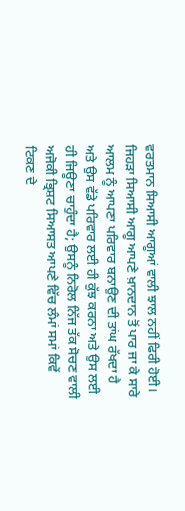ਵਰਤਮਾਨ ਸਿਆਸੀ ਆਗੂਆਂ ਵਾਲੀ ਝਾਲ ਨਹੀਂ ਫਿਰੀ ਹੋਈ। ਜਿਹੜਾ ਸਿਆਸੀ ਆਗੂ ਆਪਣੇ ਖ਼ਾਨਦਾਨ ਤੋਂ ਪਾਰ ਜਾ ਕੇ ਸਾਰੇ ਆਲਮ ਨੂੰ ਆਪਣਾ ਪਰਿਵਾਰ ਬਨਾਉਣ ਦੀ ਤਾਂਘ ਰੱਖਦਾ ਹੈ ਅਤੇ ਉਸ ਵੱਡੇ ਪਰਿਵਾਰ ਲਈ ਹੀ ਕੁੱਝ ਕਰਨਾ ਅਤੇ ਉਸ ਲਈ ਹੀ ਜਿਊਣਾ ਚਾਹੁੰਦਾ ਹੈ; ਉਸਨੂੰ ਨਿਰੋਲ ਨਿੱਜ ਤੱਕ ਸੋਚਣ ਵਾਲੀ ਅਜੋਕੀ ਭ੍ਰਿਸ਼ਟ ਸਿਆਸਤ ਆਪਣੇ ਵਿੱਚ ਲੰਮਾਂ ਸਮਾਂ ਕਿਵੇਂ ਟਿਕਣ ਦੇ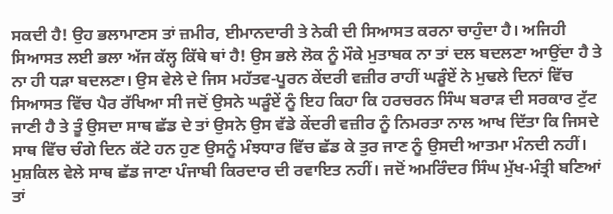ਸਕਦੀ ਹੈ! ਉਹ ਭਲਾਮਾਣਸ ਤਾਂ ਜ਼ਮੀਰ, ਈਮਾਨਦਾਰੀ ਤੇ ਨੇਕੀ ਦੀ ਸਿਆਸਤ ਕਰਨਾ ਚਾਹੁੰਦਾ ਹੈ। ਅਜਿਹੀ ਸਿਆਸਤ ਲਈ ਭਲਾ ਅੱਜ ਕੱਲ੍ਹ ਕਿੱਥੇ ਥਾਂ ਹੈ! ਉਸ ਭਲੇ ਲੋਕ ਨੂੰ ਮੌਕੇ ਮੁਤਾਬਕ ਨਾ ਤਾਂ ਦਲ ਬਦਲਣਾ ਆਉਂਦਾ ਹੈ ਤੇ ਨਾ ਹੀ ਧੜਾ ਬਦਲਣਾ। ਉਸ ਵੇਲੇ ਦੇ ਜਿਸ ਮਹੱਤਵ-ਪੂਰਨ ਕੇਂਦਰੀ ਵਜ਼ੀਰ ਰਾਹੀਂ ਘੜੂੰਏਂ ਨੇ ਮੁਢਲੇ ਦਿਨਾਂ ਵਿੱਚ ਸਿਆਸਤ ਵਿੱਚ ਪੈਰ ਰੱਖਿਆ ਸੀ ਜਦੋਂ ਉਸਨੇ ਘੜੂੰਏਂ ਨੂੰ ਇਹ ਕਿਹਾ ਕਿ ਹਰਚਰਨ ਸਿੰਘ ਬਰਾੜ ਦੀ ਸਰਕਾਰ ਟੁੱਟ ਜਾਣੀ ਹੈ ਤੇ ਤੂੰ ਉਸਦਾ ਸਾਥ ਛੱਡ ਦੇ ਤਾਂ ਉਸਨੇ ਉਸ ਵੱਡੇ ਕੇਂਦਰੀ ਵਜ਼ੀਰ ਨੂੰ ਨਿਮਰਤਾ ਨਾਲ ਆਖ ਦਿੱਤਾ ਕਿ ਜਿਸਦੇ ਸਾਥ ਵਿੱਚ ਚੰਗੇ ਦਿਨ ਕੱਟੇ ਹਨ ਹੁਣ ਉਸਨੂੰ ਮੰਝਧਾਰ ਵਿੱਚ ਛੱਡ ਕੇ ਤੁਰ ਜਾਣ ਨੂੰ ਉਸਦੀ ਆਤਮਾ ਮੰਨਦੀ ਨਹੀਂ। ਮੁਸ਼ਕਿਲ ਵੇਲੇ ਸਾਥ ਛੱਡ ਜਾਣਾ ਪੰਜਾਬੀ ਕਿਰਦਾਰ ਦੀ ਰਵਾਇਤ ਨਹੀਂ। ਜਦੋਂ ਅਮਰਿੰਦਰ ਸਿੰਘ ਮੁੱਖ-ਮੰਤ੍ਰੀ ਬਣਿਆਂ ਤਾਂ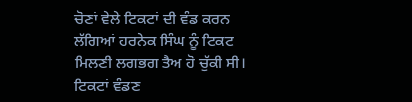ਚੋਣਾਂ ਵੇਲੇ ਟਿਕਟਾਂ ਦੀ ਵੰਡ ਕਰਨ ਲੱਗਿਆਂ ਹਰਨੇਕ ਸਿੰਘ ਨੂੰ ਟਿਕਟ ਮਿਲਣੀ ਲਗਭਗ ਤੈਅ ਹੋ ਚੁੱਕੀ ਸੀ। ਟਿਕਟਾਂ ਵੰਡਣ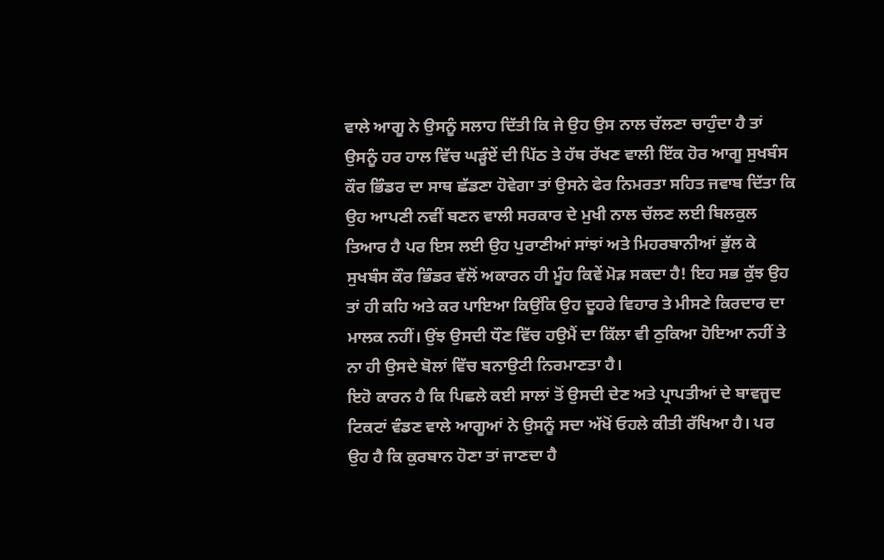ਵਾਲੇ ਆਗੂ ਨੇ ਉਸਨੂੰ ਸਲਾਹ ਦਿੱਤੀ ਕਿ ਜੇ ਉਹ ਉਸ ਨਾਲ ਚੱਲਣਾ ਚਾਹੁੰਦਾ ਹੈ ਤਾਂ ਉਸਨੂੰ ਹਰ ਹਾਲ ਵਿੱਚ ਘੜੂੰਏਂ ਦੀ ਪਿੱਠ ਤੇ ਹੱਥ ਰੱਖਣ ਵਾਲੀ ਇੱਕ ਹੋਰ ਆਗੂ ਸੁਖਬੰਸ ਕੌਰ ਭਿੰਡਰ ਦਾ ਸਾਥ ਛੱਡਣਾ ਹੋਵੇਗਾ ਤਾਂ ਉਸਨੇ ਫੇਰ ਨਿਮਰਤਾ ਸਹਿਤ ਜਵਾਬ ਦਿੱਤਾ ਕਿ ਉਹ ਆਪਣੀ ਨਵੀਂ ਬਣਨ ਵਾਲੀ ਸਰਕਾਰ ਦੇ ਮੁਖੀ ਨਾਲ ਚੱਲਣ ਲਈ ਬਿਲਕੁਲ ਤਿਆਰ ਹੈ ਪਰ ਇਸ ਲਈ ਉਹ ਪੁਰਾਣੀਆਂ ਸਾਂਝਾਂ ਅਤੇ ਮਿਹਰਬਾਨੀਆਂ ਭੁੱਲ ਕੇ ਸੁਖਬੰਸ ਕੌਰ ਭਿੰਡਰ ਵੱਲੋਂ ਅਕਾਰਨ ਹੀ ਮੂੰਹ ਕਿਵੇਂ ਮੋੜ ਸਕਦਾ ਹੈ! ਇਹ ਸਭ ਕੁੱਝ ਉਹ ਤਾਂ ਹੀ ਕਹਿ ਅਤੇ ਕਰ ਪਾਇਆ ਕਿਉਂਕਿ ਉਹ ਦੂਹਰੇ ਵਿਹਾਰ ਤੇ ਮੀਸਣੇ ਕਿਰਦਾਰ ਦਾ ਮਾਲਕ ਨਹੀਂ। ਉਂਝ ਉਸਦੀ ਧੌਣ ਵਿੱਚ ਹਉਮੈਂ ਦਾ ਕਿੱਲਾ ਵੀ ਠੁਕਿਆ ਹੋਇਆ ਨਹੀਂ ਤੇ ਨਾ ਹੀ ਉਸਦੇ ਬੋਲਾਂ ਵਿੱਚ ਬਨਾਉਟੀ ਨਿਰਮਾਣਤਾ ਹੈ।
ਇਹੋ ਕਾਰਨ ਹੈ ਕਿ ਪਿਛਲੇ ਕਈ ਸਾਲਾਂ ਤੋਂ ਉਸਦੀ ਦੇਣ ਅਤੇ ਪ੍ਰਾਪਤੀਆਂ ਦੇ ਬਾਵਜੂਦ ਟਿਕਟਾਂ ਵੰਡਣ ਵਾਲੇ ਆਗੂਆਂ ਨੇ ਉਸਨੂੰ ਸਦਾ ਅੱਖੋਂ ਓਹਲੇ ਕੀਤੀ ਰੱਖਿਆ ਹੈ। ਪਰ ਉਹ ਹੈ ਕਿ ਕੁਰਬਾਨ ਹੋਣਾ ਤਾਂ ਜਾਣਦਾ ਹੈ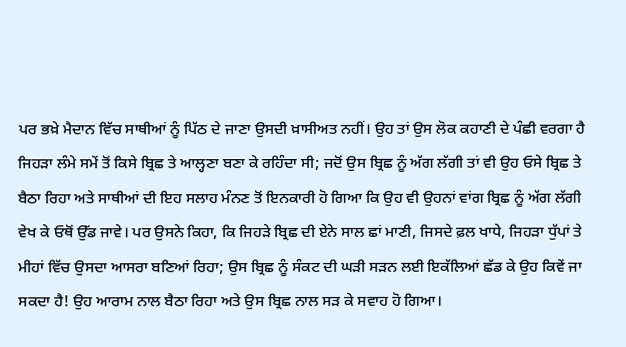ਪਰ ਭਖ਼ੇ ਮੈਦਾਨ ਵਿੱਚ ਸਾਥੀਆਂ ਨੂੰ ਪਿੱਠ ਦੇ ਜਾਣਾ ਉਸਦੀ ਖ਼ਾਸੀਅਤ ਨਹੀਂ। ਉਹ ਤਾਂ ਉਸ ਲੋਕ ਕਹਾਣੀ ਦੇ ਪੰਛੀ ਵਰਗਾ ਹੈ ਜਿਹੜਾ ਲੰਮੇ ਸਮੇਂ ਤੋਂ ਕਿਸੇ ਬ੍ਰਿਛ ਤੇ ਆਲ੍ਹਣਾ ਬਣਾ ਕੇ ਰਹਿੰਦਾ ਸੀ; ਜਦੋਂ ਉਸ ਬ੍ਰਿਛ ਨੂੰ ਅੱਗ ਲੱਗੀ ਤਾਂ ਵੀ ਉਹ ਓਸੇ ਬ੍ਰਿਛ ਤੇ ਬੈਠਾ ਰਿਹਾ ਅਤੇ ਸਾਥੀਆਂ ਦੀ ਇਹ ਸਲਾਹ ਮੰਨਣ ਤੋਂ ਇਨਕਾਰੀ ਹੋ ਗਿਆ ਕਿ ਉਹ ਵੀ ਉਹਨਾਂ ਵਾਂਗ ਬ੍ਰਿਛ ਨੂੰ ਅੱਗ ਲੱਗੀ ਵੇਖ ਕੇ ਓਥੋਂ ਉੱਡ ਜਾਵੇ। ਪਰ ਉਸਨੇ ਕਿਹਾ, ਕਿ ਜਿਹੜੇ ਬ੍ਰਿਛ ਦੀ ਏਨੇ ਸਾਲ ਛਾਂ ਮਾਣੀ, ਜਿਸਦੇ ਫ਼ਲ ਖਾਧੇ, ਜਿਹੜਾ ਧੁੱਪਾਂ ਤੇ ਮੀਹਾਂ ਵਿੱਚ ਉਸਦਾ ਆਸਰਾ ਬਣਿਆਂ ਰਿਹਾ; ਉਸ ਬ੍ਰਿਛ ਨੂੰ ਸੰਕਟ ਦੀ ਘੜੀ ਸੜਨ ਲਈ ਇਕੱਲਿਆਂ ਛੱਡ ਕੇ ਉਹ ਕਿਵੇਂ ਜਾ ਸਕਦਾ ਹੈ! ਉਹ ਆਰਾਮ ਨਾਲ ਬੈਠਾ ਰਿਹਾ ਅਤੇ ਉਸ ਬ੍ਰਿਛ ਨਾਲ ਸੜ ਕੇ ਸਵਾਹ ਹੋ ਗਿਆ।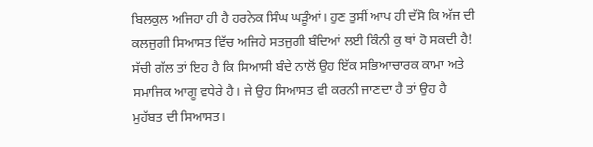ਬਿਲਕੁਲ ਅਜਿਹਾ ਹੀ ਹੈ ਹਰਨੇਕ ਸਿੰਘ ਘੜੂੰਆਂ। ਹੁਣ ਤੁਸੀਂ ਆਪ ਹੀ ਦੱਸੋ ਕਿ ਅੱਜ ਦੀ ਕਲਜੁਗੀ ਸਿਆਸਤ ਵਿੱਚ ਅਜਿਹੇ ਸਤਜੁਗੀ ਬੰਦਿਆਂ ਲਈ ਕਿੰਨੀ ਕੁ ਥਾਂ ਹੋ ਸਕਦੀ ਹੈ!
ਸੱਚੀ ਗੱਲ ਤਾਂ ਇਹ ਹੈ ਕਿ ਸਿਆਸੀ ਬੰਦੇ ਨਾਲੋਂ ਉਹ ਇੱਕ ਸਭਿਆਚਾਰਕ ਕਾਮਾ ਅਤੇ ਸਮਾਜਿਕ ਆਗੂ ਵਧੇਰੇ ਹੈ। ਜੇ ਉਹ ਸਿਆਸਤ ਵੀ ਕਰਨੀ ਜਾਣਦਾ ਹੈ ਤਾਂ ਉਹ ਹੈ ਮੁਹੱਬਤ ਦੀ ਸਿਆਸਤ।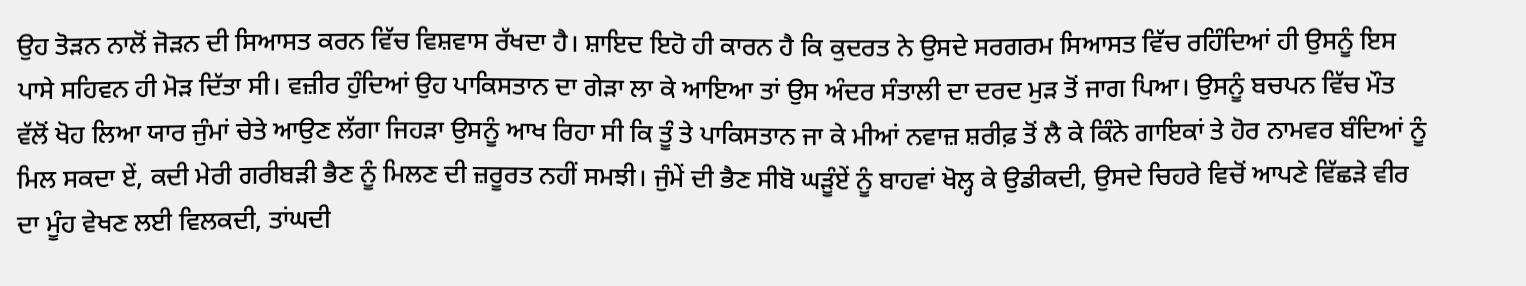ਉਹ ਤੋੜਨ ਨਾਲੋਂ ਜੋੜਨ ਦੀ ਸਿਆਸਤ ਕਰਨ ਵਿੱਚ ਵਿਸ਼ਵਾਸ ਰੱਖਦਾ ਹੈ। ਸ਼ਾਇਦ ਇਹੋ ਹੀ ਕਾਰਨ ਹੈ ਕਿ ਕੁਦਰਤ ਨੇ ਉਸਦੇ ਸਰਗਰਮ ਸਿਆਸਤ ਵਿੱਚ ਰਹਿੰਦਿਆਂ ਹੀ ਉਸਨੂੰ ਇਸ ਪਾਸੇ ਸਹਿਵਨ ਹੀ ਮੋੜ ਦਿੱਤਾ ਸੀ। ਵਜ਼ੀਰ ਹੁੰਦਿਆਂ ਉਹ ਪਾਕਿਸਤਾਨ ਦਾ ਗੇੜਾ ਲਾ ਕੇ ਆਇਆ ਤਾਂ ਉਸ ਅੰਦਰ ਸੰਤਾਲੀ ਦਾ ਦਰਦ ਮੁੜ ਤੋਂ ਜਾਗ ਪਿਆ। ਉਸਨੂੰ ਬਚਪਨ ਵਿੱਚ ਮੌਤ ਵੱਲੋਂ ਖੋਹ ਲਿਆ ਯਾਰ ਜੁੰਮਾਂ ਚੇਤੇ ਆਉਣ ਲੱਗਾ ਜਿਹੜਾ ਉਸਨੂੰ ਆਖ ਰਿਹਾ ਸੀ ਕਿ ਤੂੰ ਤੇ ਪਾਕਿਸਤਾਨ ਜਾ ਕੇ ਮੀਆਂ ਨਵਾਜ਼ ਸ਼ਰੀਫ਼ ਤੋਂ ਲੈ ਕੇ ਕਿੰਨੇ ਗਾਇਕਾਂ ਤੇ ਹੋਰ ਨਾਮਵਰ ਬੰਦਿਆਂ ਨੂੰ ਮਿਲ ਸਕਦਾ ਏਂ, ਕਦੀ ਮੇਰੀ ਗਰੀਬੜੀ ਭੈਣ ਨੂੰ ਮਿਲਣ ਦੀ ਜ਼ਰੂਰਤ ਨਹੀਂ ਸਮਝੀ। ਜੁੰਮੇਂ ਦੀ ਭੈਣ ਸੀਬੋ ਘੜੂੰਏਂ ਨੂੰ ਬਾਹਵਾਂ ਖੋਲ੍ਹ ਕੇ ਉਡੀਕਦੀ, ਉਸਦੇ ਚਿਹਰੇ ਵਿਚੋਂ ਆਪਣੇ ਵਿੱਛੜੇ ਵੀਰ ਦਾ ਮੂੰਹ ਵੇਖਣ ਲਈ ਵਿਲਕਦੀ, ਤਾਂਘਦੀ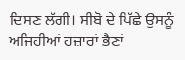ਦਿਸਣ ਲੱਗੀ। ਸੀਬੋ ਦੇ ਪਿੱਛੇ ਉਸਨੂੰ ਅਜਿਹੀਆਂ ਹਜ਼ਾਰਾਂ ਭੈਣਾਂ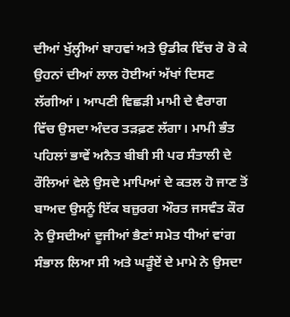ਦੀਆਂ ਖੁੱਲ੍ਹੀਆਂ ਬਾਹਵਾਂ ਅਤੇ ਉਡੀਕ ਵਿੱਚ ਰੋ ਰੋ ਕੇ ਉਹਨਾਂ ਦੀਆਂ ਲਾਲ ਹੋਈਆਂ ਅੱਖਾਂ ਦਿਸਣ ਲੱਗੀਆਂ। ਆਪਣੀ ਵਿਛੜੀ ਮਾਮੀ ਦੇ ਵੈਰਾਗ ਵਿੱਚ ਉਸਦਾ ਅੰਦਰ ਤੜਫ਼ਣ ਲੱਗਾ। ਮਾਮੀ ਭੰਤ ਪਹਿਲਾਂ ਭਾਵੇਂ ਅਨੈਤ ਬੀਬੀ ਸੀ ਪਰ ਸੰਤਾਲੀ ਦੇ ਰੌਲਿਆਂ ਵੇਲੇ ਉਸਦੇ ਮਾਪਿਆਂ ਦੇ ਕਤਲ ਹੋ ਜਾਣ ਤੋਂ ਬਾਅਦ ਉਸਨੂੰ ਇੱਕ ਬਜ਼ੁਰਗ ਔਰਤ ਜਸਵੰਤ ਕੌਰ ਨੇ ਉਸਦੀਆਂ ਦੂਜੀਆਂ ਭੈਣਾਂ ਸਮੇਤ ਧੀਆਂ ਵਾਂਗ ਸੰਭਾਲ ਲਿਆ ਸੀ ਅਤੇ ਘੜੂੰਏਂ ਦੇ ਮਾਮੇ ਨੇ ਉਸਦਾ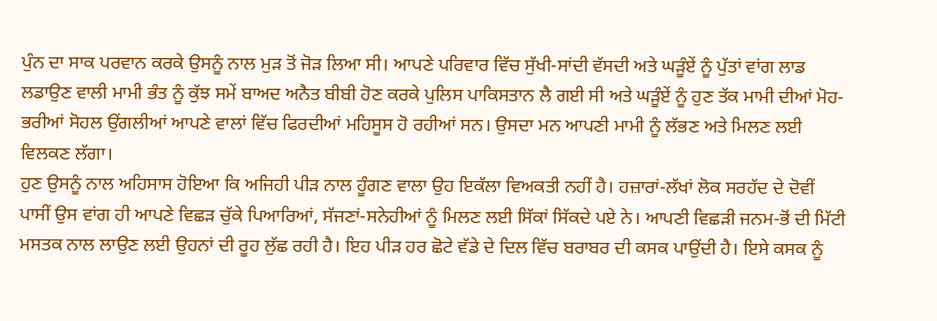ਪੁੰਨ ਦਾ ਸਾਕ ਪਰਵਾਨ ਕਰਕੇ ਉਸਨੂੰ ਨਾਲ ਮੁੜ ਤੋਂ ਜੋੜ ਲਿਆ ਸੀ। ਆਪਣੇ ਪਰਿਵਾਰ ਵਿੱਚ ਸੁੱਖੀ-ਸਾਂਦੀ ਵੱਸਦੀ ਅਤੇ ਘੜੂੰਏਂ ਨੂੰ ਪੁੱਤਾਂ ਵਾਂਗ ਲਾਡ ਲਡਾਉਣ ਵਾਲੀ ਮਾਮੀ ਭੰਤ ਨੂੰ ਕੁੱਝ ਸਮੇਂ ਬਾਅਦ ਅਨੈਤ ਬੀਬੀ ਹੋਣ ਕਰਕੇ ਪੁਲਿਸ ਪਾਕਿਸਤਾਨ ਲੈ ਗਈ ਸੀ ਅਤੇ ਘੜੂੰਏਂ ਨੂੰ ਹੁਣ ਤੱਕ ਮਾਮੀ ਦੀਆਂ ਮੋਹ-ਭਰੀਆਂ ਸੋਹਲ ਉਂਗਲੀਆਂ ਆਪਣੇ ਵਾਲਾਂ ਵਿੱਚ ਫਿਰਦੀਆਂ ਮਹਿਸੂਸ ਹੋ ਰਹੀਆਂ ਸਨ। ਉਸਦਾ ਮਨ ਆਪਣੀ ਮਾਮੀ ਨੂੰ ਲੱਭਣ ਅਤੇ ਮਿਲਣ ਲਈ ਵਿਲਕਣ ਲੱਗਾ।
ਹੁਣ ਉਸਨੂੰ ਨਾਲ ਅਹਿਸਾਸ ਹੋਇਆ ਕਿ ਅਜਿਹੀ ਪੀੜ ਨਾਲ ਹੂੰਗਣ ਵਾਲਾ ਉਹ ਇਕੱਲਾ ਵਿਅਕਤੀ ਨਹੀਂ ਹੈ। ਹਜ਼ਾਰਾਂ-ਲੱਖਾਂ ਲੋਕ ਸਰਹੱਦ ਦੇ ਦੋਵੀਂ ਪਾਸੀਂ ਉਸ ਵਾਂਗ ਹੀ ਆਪਣੇ ਵਿਛੜ ਚੁੱਕੇ ਪਿਆਰਿਆਂ, ਸੱਜਣਾਂ-ਸਨੇਹੀਆਂ ਨੂੰ ਮਿਲਣ ਲਈ ਸਿੱਕਾਂ ਸਿੱਕਦੇ ਪਏ ਨੇ। ਆਪਣੀ ਵਿਛੜੀ ਜਨਮ-ਭੋਂ ਦੀ ਮਿੱਟੀ ਮਸਤਕ ਨਾਲ ਲਾਉਣ ਲਈ ਉਹਨਾਂ ਦੀ ਰੂਹ ਲੁੱਛ ਰਹੀ ਹੈ। ਇਹ ਪੀੜ ਹਰ ਛੋਟੇ ਵੱਡੇ ਦੇ ਦਿਲ ਵਿੱਚ ਬਰਾਬਰ ਦੀ ਕਸਕ ਪਾਉਂਦੀ ਹੈ। ਇਸੇ ਕਸਕ ਨੂੰ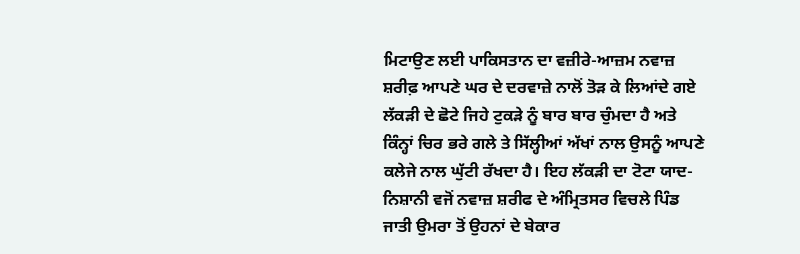ਮਿਟਾਉਣ ਲਈ ਪਾਕਿਸਤਾਨ ਦਾ ਵਜ਼ੀਰੇ-ਆਜ਼ਮ ਨਵਾਜ਼ ਸ਼ਰੀਫ਼ ਆਪਣੇ ਘਰ ਦੇ ਦਰਵਾਜ਼ੇ ਨਾਲੋਂ ਤੋੜ ਕੇ ਲਿਆਂਦੇ ਗਏ ਲੱਕੜੀ ਦੇ ਛੋਟੇ ਜਿਹੇ ਟੁਕੜੇ ਨੂੰ ਬਾਰ ਬਾਰ ਚੁੰਮਦਾ ਹੈ ਅਤੇ ਕਿੰਨ੍ਹਾਂ ਚਿਰ ਭਰੇ ਗਲੇ ਤੇ ਸਿੱਲ੍ਹੀਆਂ ਅੱਖਾਂ ਨਾਲ ਉਸਨੂੰ ਆਪਣੇ ਕਲੇਜੇ ਨਾਲ ਘੁੱਟੀ ਰੱਖਦਾ ਹੈ। ਇਹ ਲੱਕੜੀ ਦਾ ਟੋਟਾ ਯਾਦ-ਨਿਸ਼ਾਨੀ ਵਜੋਂ ਨਵਾਜ਼ ਸ਼ਰੀਫ ਦੇ ਅੰਮ੍ਰਿਤਸਰ ਵਿਚਲੇ ਪਿੰਡ ਜਾਤੀ ਉਮਰਾ ਤੋਂ ਉਹਨਾਂ ਦੇ ਬੇਕਾਰ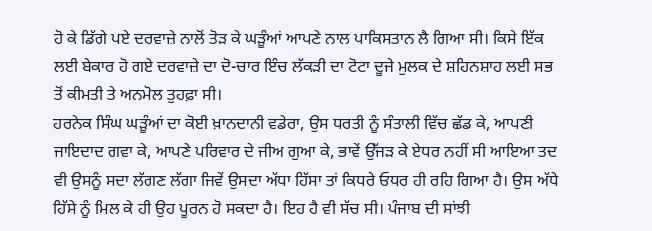ਹੋ ਕੇ ਡਿੱਗੇ ਪਏ ਦਰਵਾਜ਼ੇ ਨਾਲੋਂ ਤੋੜ ਕੇ ਘੜੂੰਆਂ ਆਪਣੇ ਨਾਲ ਪਾਕਿਸਤਾਨ ਲੈ ਗਿਆ ਸੀ। ਕਿਸੇ ਇੱਕ ਲਈ ਬੇਕਾਰ ਹੋ ਗਏ ਦਰਵਾਜ਼ੇ ਦਾ ਦੋ-ਚਾਰ ਇੰਚ ਲੱਕੜੀ ਦਾ ਟੋਟਾ ਦੂਜੇ ਮੁਲਕ ਦੇ ਸ਼ਹਿਨਸ਼ਾਹ ਲਈ ਸਭ ਤੋਂ ਕੀਮਤੀ ਤੇ ਅਨਮੋਲ ਤੁਹਫ਼ਾ ਸੀ।
ਹਰਨੇਕ ਸਿੰਘ ਘੜੂੰਆਂ ਦਾ ਕੋਈ ਖ਼ਾਨਦਾਨੀ ਵਡੇਰਾ, ਉਸ ਧਰਤੀ ਨੂੰ ਸੰਤਾਲੀ ਵਿੱਚ ਛੱਡ ਕੇ, ਆਪਣੀ ਜਾਇਦਾਦ ਗਵਾ ਕੇ, ਆਪਣੇ ਪਰਿਵਾਰ ਦੇ ਜੀਅ ਗੁਆ ਕੇ, ਭਾਵੇਂ ਉੱਜੜ ਕੇ ਏਧਰ ਨਹੀਂ ਸੀ ਆਇਆ ਤਦ ਵੀ ਉਸਨੂੰ ਸਦਾ ਲੱਗਣ ਲੱਗਾ ਜਿਵੇਂ ਉਸਦਾ ਅੱਧਾ ਹਿੱਸਾ ਤਾਂ ਕਿਧਰੇ ਓਧਰ ਹੀ ਰਹਿ ਗਿਆ ਹੈ। ਉਸ ਅੱਧੇ ਹਿੱਸੇ ਨੂੰ ਮਿਲ ਕੇ ਹੀ ਉਹ ਪੂਰਨ ਹੋ ਸਕਦਾ ਹੈ। ਇਹ ਹੈ ਵੀ ਸੱਚ ਸੀ। ਪੰਜਾਬ ਦੀ ਸਾਂਝੀ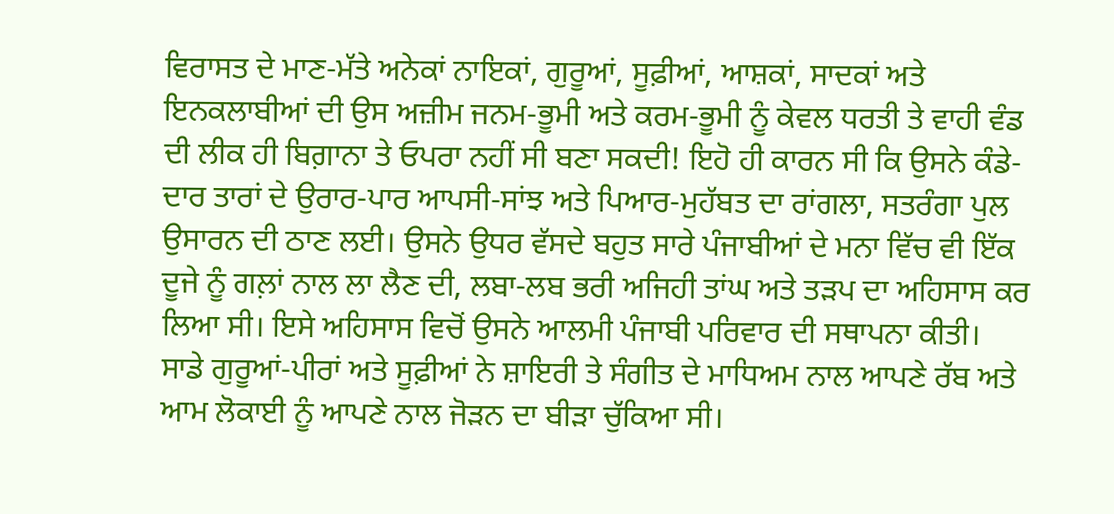ਵਿਰਾਸਤ ਦੇ ਮਾਣ-ਮੱਤੇ ਅਨੇਕਾਂ ਨਾਇਕਾਂ, ਗੁਰੂਆਂ, ਸੂਫ਼ੀਆਂ, ਆਸ਼ਕਾਂ, ਸਾਦਕਾਂ ਅਤੇ ਇਨਕਲਾਬੀਆਂ ਦੀ ਉਸ ਅਜ਼ੀਮ ਜਨਮ-ਭੂਮੀ ਅਤੇ ਕਰਮ-ਭੂਮੀ ਨੂੰ ਕੇਵਲ ਧਰਤੀ ਤੇ ਵਾਹੀ ਵੰਡ ਦੀ ਲੀਕ ਹੀ ਬਿਗ਼ਾਨਾ ਤੇ ਓਪਰਾ ਨਹੀਂ ਸੀ ਬਣਾ ਸਕਦੀ! ਇਹੋ ਹੀ ਕਾਰਨ ਸੀ ਕਿ ਉਸਨੇ ਕੰਡੇ-ਦਾਰ ਤਾਰਾਂ ਦੇ ਉਰਾਰ-ਪਾਰ ਆਪਸੀ-ਸਾਂਝ ਅਤੇ ਪਿਆਰ-ਮੁਹੱਬਤ ਦਾ ਰਾਂਗਲਾ, ਸਤਰੰਗਾ ਪੁਲ ਉਸਾਰਨ ਦੀ ਠਾਣ ਲਈ। ਉਸਨੇ ਉਧਰ ਵੱਸਦੇ ਬਹੁਤ ਸਾਰੇ ਪੰਜਾਬੀਆਂ ਦੇ ਮਨਾ ਵਿੱਚ ਵੀ ਇੱਕ ਦੂਜੇ ਨੂੰ ਗਲ਼ਾਂ ਨਾਲ ਲਾ ਲੈਣ ਦੀ, ਲਬਾ-ਲਬ ਭਰੀ ਅਜਿਹੀ ਤਾਂਘ ਅਤੇ ਤੜਪ ਦਾ ਅਹਿਸਾਸ ਕਰ ਲਿਆ ਸੀ। ਇਸੇ ਅਹਿਸਾਸ ਵਿਚੋਂ ਉਸਨੇ ਆਲਮੀ ਪੰਜਾਬੀ ਪਰਿਵਾਰ ਦੀ ਸਥਾਪਨਾ ਕੀਤੀ।
ਸਾਡੇ ਗੁਰੂਆਂ-ਪੀਰਾਂ ਅਤੇ ਸੂਫ਼ੀਆਂ ਨੇ ਸ਼ਾਇਰੀ ਤੇ ਸੰਗੀਤ ਦੇ ਮਾਧਿਅਮ ਨਾਲ ਆਪਣੇ ਰੱਬ ਅਤੇ ਆਮ ਲੋਕਾਈ ਨੂੰ ਆਪਣੇ ਨਾਲ ਜੋੜਨ ਦਾ ਬੀੜਾ ਚੁੱਕਿਆ ਸੀ।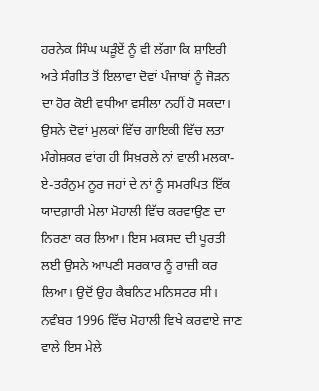ਹਰਨੇਕ ਸਿੰਘ ਘੜੂੰਏਂ ਨੂੰ ਵੀ ਲੱਗਾ ਕਿ ਸ਼ਾਇਰੀ ਅਤੇ ਸੰਗੀਤ ਤੋਂ ਇਲਾਵਾ ਦੋਵਾਂ ਪੰਜਾਬਾਂ ਨੂੰ ਜੋੜਨ ਦਾ ਹੋਰ ਕੋਈ ਵਧੀਆ ਵਸੀਲਾ ਨਹੀਂ ਹੋ ਸਕਦਾ। ਉਸਨੇ ਦੋਵਾਂ ਮੁਲਕਾਂ ਵਿੱਚ ਗਾਇਕੀ ਵਿੱਚ ਲਤਾ ਮੰਗੇਸ਼ਕਰ ਵਾਂਗ ਹੀ ਸਿਖ਼ਰਲੇ ਨਾਂ ਵਾਲੀ ਮਲਕਾ-ਏ-ਤਰੰਨੁਮ ਨੂਰ ਜਹਾਂ ਦੇ ਨਾਂ ਨੂੰ ਸਮਰਪਿਤ ਇੱਕ ਯਾਦਗ਼ਾਰੀ ਮੇਲਾ ਮੋਹਾਲੀ ਵਿੱਚ ਕਰਵਾਉਣ ਦਾ ਨਿਰਣਾ ਕਰ ਲਿਆ। ਇਸ ਮਕਸਦ ਦੀ ਪੂਰਤੀ ਲਈ ਉਸਨੇ ਆਪਣੀ ਸਰਕਾਰ ਨੂੰ ਰਾਜ਼ੀ ਕਰ ਲਿਆ। ਉਦੋਂ ਉਹ ਕੈਬਨਿਟ ਮਨਿਸਟਰ ਸੀ। ਨਵੰਬਰ 1996 ਵਿੱਚ ਮੋਹਾਲੀ ਵਿਖੇ ਕਰਵਾਏ ਜਾਣ ਵਾਲੇ ਇਸ ਮੇਲੇ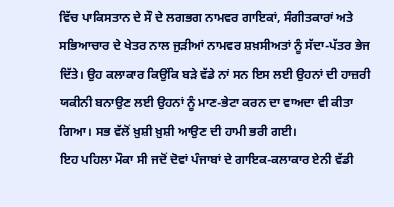ਵਿੱਚ ਪਾਕਿਸਤਾਨ ਦੇ ਸੌ ਦੇ ਲਗਭਗ ਨਾਮਵਰ ਗਾਇਕਾਂ, ਸੰਗੀਤਕਾਰਾਂ ਅਤੇ ਸਭਿਆਚਾਰ ਦੇ ਖੇਤਰ ਨਾਲ ਜੁੜੀਆਂ ਨਾਮਵਰ ਸ਼ਖ਼ਸੀਅਤਾਂ ਨੂੰ ਸੱਦਾ-ਪੱਤਰ ਭੇਜ ਦਿੱਤੇ। ਉਹ ਕਲਾਕਾਰ ਕਿਉਂਕਿ ਬੜੇ ਵੱਡੇ ਨਾਂ ਸਨ ਇਸ ਲਈ ਉਹਨਾਂ ਦੀ ਹਾਜ਼ਰੀ ਯਕੀਨੀ ਬਨਾਉਣ ਲਈ ਉਹਨਾਂ ਨੂੰ ਮਾਣ-ਭੇਟਾ ਕਰਨ ਦਾ ਵਾਅਦਾ ਵੀ ਕੀਤਾ ਗਿਆ। ਸਭ ਵੱਲੋਂ ਖ਼ੁਸ਼ੀ ਖ਼ੁਸ਼ੀ ਆਉਣ ਦੀ ਹਾਮੀ ਭਰੀ ਗਈ।
ਇਹ ਪਹਿਲਾ ਮੌਕਾ ਸੀ ਜਦੋਂ ਦੋਵਾਂ ਪੰਜਾਬਾਂ ਦੇ ਗਾਇਕ-ਕਲਾਕਾਰ ਏਨੀ ਵੱਡੀ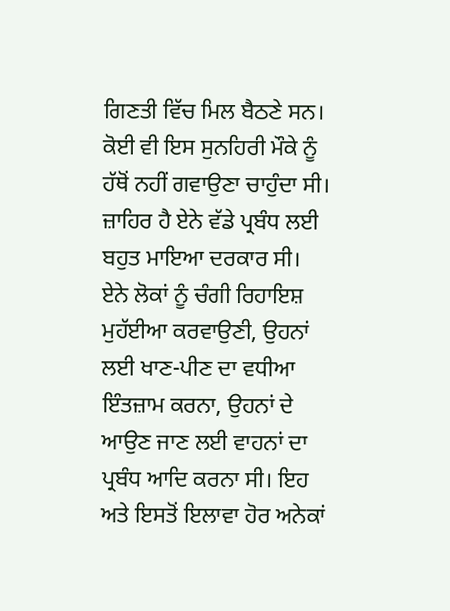ਗਿਣਤੀ ਵਿੱਚ ਮਿਲ ਬੈਠਣੇ ਸਨ। ਕੋਈ ਵੀ ਇਸ ਸੁਨਹਿਰੀ ਮੌਕੇ ਨੂੰ ਹੱਥੋਂ ਨਹੀਂ ਗਵਾਉਣਾ ਚਾਹੁੰਦਾ ਸੀ। ਜ਼ਾਹਿਰ ਹੈ ਏਨੇ ਵੱਡੇ ਪ੍ਰਬੰਧ ਲਈ ਬਹੁਤ ਮਾਇਆ ਦਰਕਾਰ ਸੀ। ਏਨੇ ਲੋਕਾਂ ਨੂੰ ਚੰਗੀ ਰਿਹਾਇਸ਼ ਮੁਹੱਈਆ ਕਰਵਾਉਣੀ, ਉਹਨਾਂ ਲਈ ਖਾਣ-ਪੀਣ ਦਾ ਵਧੀਆ ਇੰਤਜ਼ਾਮ ਕਰਨਾ, ਉਹਨਾਂ ਦੇ ਆਉਣ ਜਾਣ ਲਈ ਵਾਹਨਾਂ ਦਾ ਪ੍ਰਬੰਧ ਆਦਿ ਕਰਨਾ ਸੀ। ਇਹ ਅਤੇ ਇਸਤੋਂ ਇਲਾਵਾ ਹੋਰ ਅਨੇਕਾਂ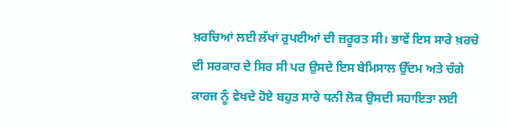ਖ਼ਰਚਿਆਂ ਲਈ ਲੱਖਾਂ ਰੁਪਈਆਂ ਦੀ ਜ਼ਰੂਰਤ ਸੀ। ਭਾਵੇਂ ਇਸ ਸਾਰੇ ਖ਼ਰਚੇ ਦੀ ਸਰਕਾਰ ਦੇ ਸਿਰ ਸੀ ਪਰ ਉਸਦੇ ਇਸ ਬੇਮਿਸਾਲ ਉੱਦਮ ਅਤੇ ਚੰਗੇ ਕਾਰਜ ਨੂੰ ਵੇਖਦੇ ਹੋਏ ਬਹੁਤ ਸਾਰੇ ਧਨੀ ਲੋਕ ਉਸਦੀ ਸਹਾਇਤਾ ਲਈ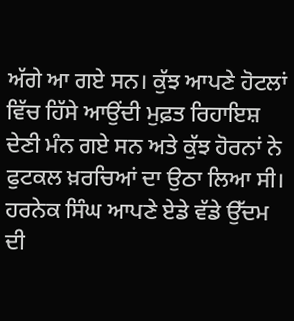ਅੱਗੇ ਆ ਗਏ ਸਨ। ਕੁੱਝ ਆਪਣੇ ਹੋਟਲਾਂ ਵਿੱਚ ਹਿੱਸੇ ਆਉਂਦੀ ਮੁਫ਼ਤ ਰਿਹਾਇਸ਼ ਦੇਣੀ ਮੰਨ ਗਏ ਸਨ ਅਤੇ ਕੁੱਝ ਹੋਰਨਾਂ ਨੇ ਫੁਟਕਲ ਖ਼ਰਚਿਆਂ ਦਾ ਉਠਾ ਲਿਆ ਸੀ। ਹਰਨੇਕ ਸਿੰਘ ਆਪਣੇ ਏਡੇ ਵੱਡੇ ਉੱਦਮ ਦੀ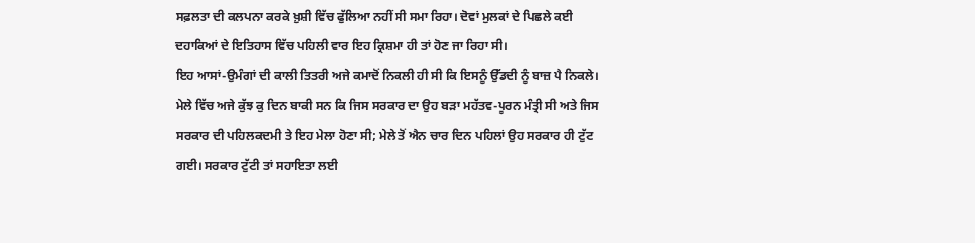ਸਫ਼ਲਤਾ ਦੀ ਕਲਪਨਾ ਕਰਕੇ ਖ਼ੁਸ਼ੀ ਵਿੱਚ ਫੁੱਲਿਆ ਨਹੀਂ ਸੀ ਸਮਾ ਰਿਹਾ। ਦੋਵਾਂ ਮੁਲਕਾਂ ਦੇ ਪਿਛਲੇ ਕਈ ਦਹਾਕਿਆਂ ਦੇ ਇਤਿਹਾਸ ਵਿੱਚ ਪਹਿਲੀ ਵਾਰ ਇਹ ਕ੍ਰਿਸ਼ਮਾ ਹੀ ਤਾਂ ਹੋਣ ਜਾ ਰਿਹਾ ਸੀ।
ਇਹ ਆਸਾਂ-ਉਮੰਗਾਂ ਦੀ ਕਾਲੀ ਤਿਤਰੀ ਅਜੇ ਕਮਾਦੋਂ ਨਿਕਲੀ ਹੀ ਸੀ ਕਿ ਇਸਨੂੰ ਉੱਡਦੀ ਨੂੰ ਬਾਜ਼ ਪੈ ਨਿਕਲੇ। ਮੇਲੇ ਵਿੱਚ ਅਜੇ ਕੁੱਝ ਕੁ ਦਿਨ ਬਾਕੀ ਸਨ ਕਿ ਜਿਸ ਸਰਕਾਰ ਦਾ ਉਹ ਬੜਾ ਮਹੱਤਵ-ਪੂਰਨ ਮੰਤ੍ਰੀ ਸੀ ਅਤੇ ਜਿਸ ਸਰਕਾਰ ਦੀ ਪਹਿਲਕਦਮੀ ਤੇ ਇਹ ਮੇਲਾ ਹੋਣਾ ਸੀ; ਮੇਲੇ ਤੋਂ ਐਨ ਚਾਰ ਦਿਨ ਪਹਿਲਾਂ ਉਹ ਸਰਕਾਰ ਹੀ ਟੁੱਟ ਗਈ। ਸਰਕਾਰ ਟੁੱਟੀ ਤਾਂ ਸਹਾਇਤਾ ਲਈ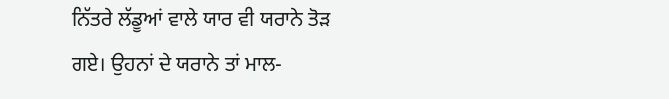ਨਿੱਤਰੇ ਲੱਡੂਆਂ ਵਾਲੇ ਯਾਰ ਵੀ ਯਰਾਨੇ ਤੋੜ ਗਏ। ਉਹਨਾਂ ਦੇ ਯਰਾਨੇ ਤਾਂ ਮਾਲ-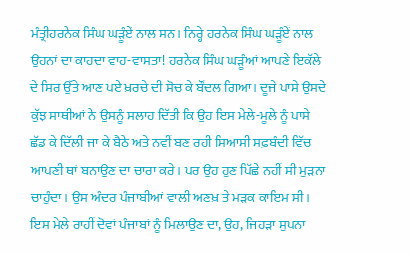ਮੰਤ੍ਰੀਹਰਨੇਕ ਸਿੰਘ ਘੜੂੰਏਂ ਨਾਲ ਸਨ। ਨਿਰ੍ਹੇ ਹਰਨੇਕ ਸਿੰਘ ਘੜੂੰਏਂ ਨਾਲ ਉਹਨਾਂ ਦਾ ਕਾਹਦਾ ਵਾਹ-ਵਾਸਤਾ! ਹਰਨੇਕ ਸਿੰਘ ਘੜੂੰਆਂ ਆਪਣੇ ਇਕੱਲੇ ਦੇ ਸਿਰ ਉੱਤੇ ਆਣ ਪਏ ਖ਼ਰਚੇ ਦੀ ਸੋਚ ਕੇ ਬੌਂਦਲ ਗਿਆ। ਦੂਜੇ ਪਾਸੇ ਉਸਦੇ ਕੁੱਝ ਸਾਥੀਆਂ ਨੇ ਉਸਨੂੰ ਸਲਾਹ ਦਿੱਤੀ ਕਿ ਉਹ ਇਸ ਮੇਲੇ-ਮੂਲੇ ਨੂੰ ਪਾਸੇ ਛੱਡ ਕੇ ਦਿੱਲੀ ਜਾ ਕੇ ਬੈਠੇ ਅਤੇ ਨਵੀਂ ਬਣ ਰਹੀ ਸਿਆਸੀ ਸਫ਼ਬੰਦੀ ਵਿੱਚ ਆਪਣੀ ਥਾਂ ਬਨਾਉਣ ਦਾ ਚਾਰਾ ਕਰੇ। ਪਰ ਉਹ ਹੁਣ ਪਿੱਛੇ ਨਹੀਂ ਸੀ ਮੁੜਨਾ ਚਾਹੁੰਦਾ। ਉਸ ਅੰਦਰ ਪੰਜਾਬੀਆਂ ਵਾਲੀ ਅਣਖ਼ ਤੇ ਮੜਕ ਕਾਇਮ ਸੀ। ਇਸ ਮੇਲੇ ਰਾਹੀਂ ਦੋਵਾਂ ਪੰਜਾਬਾਂ ਨੂੰ ਮਿਲਾਉਣ ਦਾ, ਉਹ, ਜਿਹੜਾ ਸੁਪਨਾ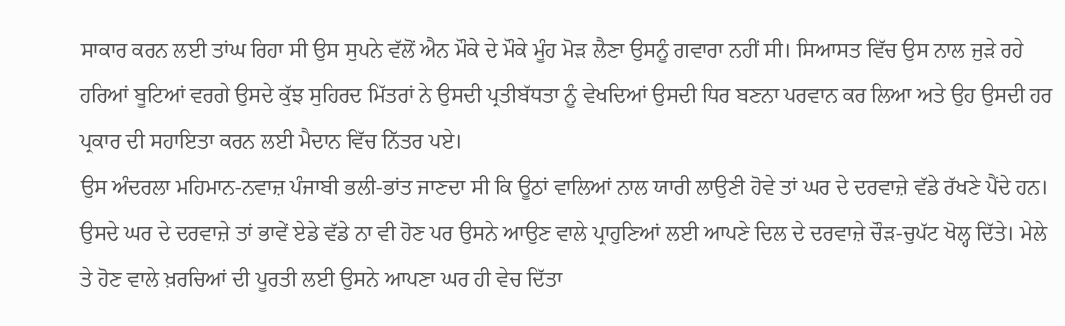ਸਾਕਾਰ ਕਰਨ ਲਈ ਤਾਂਘ ਰਿਹਾ ਸੀ ਉਸ ਸੁਪਨੇ ਵੱਲੋਂ ਐਨ ਮੌਕੇ ਦੇ ਮੌਕੇ ਮੂੰਹ ਮੋੜ ਲੈਣਾ ਉਸਨੂੰ ਗਵਾਰਾ ਨਹੀਂ ਸੀ। ਸਿਆਸਤ ਵਿੱਚ ਉਸ ਨਾਲ ਜੁੜੇ ਰਹੇ ਹਰਿਆਂ ਬੂਟਿਆਂ ਵਰਗੇ ਉਸਦੇ ਕੁੱਝ ਸੁਹਿਰਦ ਮਿੱਤਰਾਂ ਨੇ ਉਸਦੀ ਪ੍ਰਤੀਬੱਧਤਾ ਨੂੰ ਵੇਖਦਿਆਂ ਉਸਦੀ ਧਿਰ ਬਣਨਾ ਪਰਵਾਨ ਕਰ ਲਿਆ ਅਤੇ ਉਹ ਉਸਦੀ ਹਰ ਪ੍ਰਕਾਰ ਦੀ ਸਹਾਇਤਾ ਕਰਨ ਲਈ ਮੈਦਾਨ ਵਿੱਚ ਨਿੱਤਰ ਪਏ।
ਉਸ ਅੰਦਰਲਾ ਮਹਿਮਾਨ-ਨਵਾਜ਼ ਪੰਜਾਬੀ ਭਲੀ-ਭਾਂਤ ਜਾਣਦਾ ਸੀ ਕਿ ਊਠਾਂ ਵਾਲਿਆਂ ਨਾਲ ਯਾਰੀ ਲਾਉਣੀ ਹੋਵੇ ਤਾਂ ਘਰ ਦੇ ਦਰਵਾਜ਼ੇ ਵੱਡੇ ਰੱਖਣੇ ਪੈਂਦੇ ਹਨ। ਉਸਦੇ ਘਰ ਦੇ ਦਰਵਾਜ਼ੇ ਤਾਂ ਭਾਵੇਂ ਏਡੇ ਵੱਡੇ ਨਾ ਵੀ ਹੋਣ ਪਰ ਉਸਨੇ ਆਉਣ ਵਾਲੇ ਪ੍ਰਾਹੁਣਿਆਂ ਲਈ ਆਪਣੇ ਦਿਲ ਦੇ ਦਰਵਾਜ਼ੇ ਚੌੜ-ਚੁਪੱਟ ਖੋਲ੍ਹ ਦਿੱਤੇ। ਮੇਲੇ ਤੇ ਹੋਣ ਵਾਲੇ ਖ਼ਰਚਿਆਂ ਦੀ ਪੂਰਤੀ ਲਈ ਉਸਨੇ ਆਪਣਾ ਘਰ ਹੀ ਵੇਚ ਦਿੱਤਾ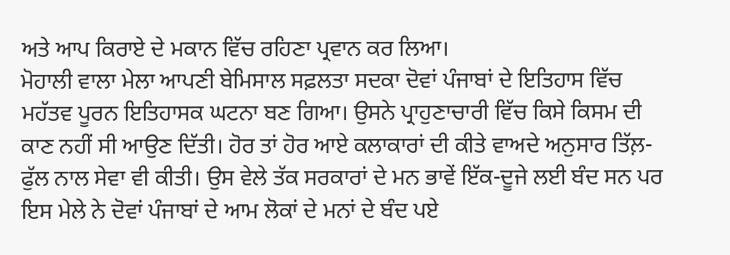ਅਤੇ ਆਪ ਕਿਰਾਏ ਦੇ ਮਕਾਨ ਵਿੱਚ ਰਹਿਣਾ ਪ੍ਰਵਾਨ ਕਰ ਲਿਆ।
ਮੋਹਾਲੀ ਵਾਲਾ ਮੇਲਾ ਆਪਣੀ ਬੇਮਿਸਾਲ ਸਫ਼ਲਤਾ ਸਦਕਾ ਦੋਵਾਂ ਪੰਜਾਬਾਂ ਦੇ ਇਤਿਹਾਸ ਵਿੱਚ ਮਹੱਤਵ ਪੂਰਨ ਇਤਿਹਾਸਕ ਘਟਨਾ ਬਣ ਗਿਆ। ਉਸਨੇ ਪ੍ਰਾਹੁਣਾਚਾਰੀ ਵਿੱਚ ਕਿਸੇ ਕਿਸਮ ਦੀ ਕਾਣ ਨਹੀਂ ਸੀ ਆਉਣ ਦਿੱਤੀ। ਹੋਰ ਤਾਂ ਹੋਰ ਆਏ ਕਲਾਕਾਰਾਂ ਦੀ ਕੀਤੇ ਵਾਅਦੇ ਅਨੁਸਾਰ ਤਿੱਲ਼-ਫੁੱਲ ਨਾਲ ਸੇਵਾ ਵੀ ਕੀਤੀ। ਉਸ ਵੇਲੇ ਤੱਕ ਸਰਕਾਰਾਂ ਦੇ ਮਨ ਭਾਵੇਂ ਇੱਕ-ਦੂਜੇ ਲਈ ਬੰਦ ਸਨ ਪਰ ਇਸ ਮੇਲੇ ਨੇ ਦੋਵਾਂ ਪੰਜਾਬਾਂ ਦੇ ਆਮ ਲੋਕਾਂ ਦੇ ਮਨਾਂ ਦੇ ਬੰਦ ਪਏ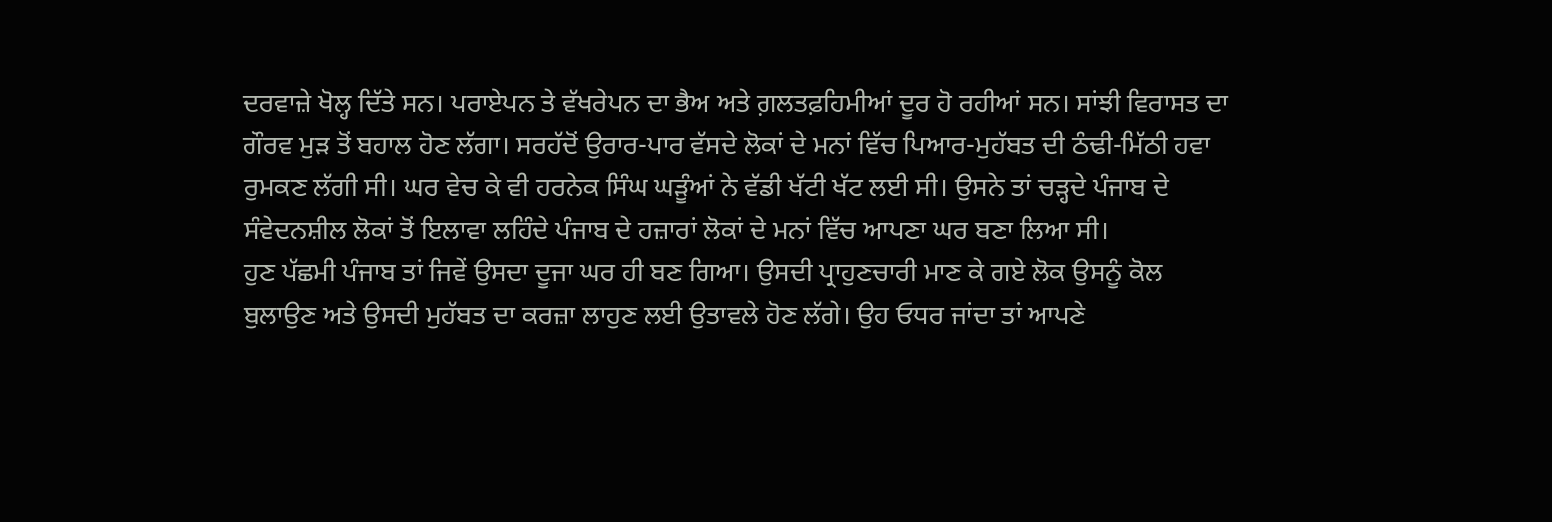ਦਰਵਾਜ਼ੇ ਖੋਲ੍ਹ ਦਿੱਤੇ ਸਨ। ਪਰਾਏਪਨ ਤੇ ਵੱਖਰੇਪਨ ਦਾ ਭੈਅ ਅਤੇ ਗ਼ਲਤਫ਼ਹਿਮੀਆਂ ਦੂਰ ਹੋ ਰਹੀਆਂ ਸਨ। ਸਾਂਝੀ ਵਿਰਾਸਤ ਦਾ ਗੌਰਵ ਮੁੜ ਤੋਂ ਬਹਾਲ ਹੋਣ ਲੱਗਾ। ਸਰਹੱਦੋਂ ਉਰਾਰ-ਪਾਰ ਵੱਸਦੇ ਲੋਕਾਂ ਦੇ ਮਨਾਂ ਵਿੱਚ ਪਿਆਰ-ਮੁਹੱਬਤ ਦੀ ਠੰਢੀ-ਮਿੱਠੀ ਹਵਾ ਰੁਮਕਣ ਲੱਗੀ ਸੀ। ਘਰ ਵੇਚ ਕੇ ਵੀ ਹਰਨੇਕ ਸਿੰਘ ਘੜੂੰਆਂ ਨੇ ਵੱਡੀ ਖੱਟੀ ਖੱਟ ਲਈ ਸੀ। ਉਸਨੇ ਤਾਂ ਚੜ੍ਹਦੇ ਪੰਜਾਬ ਦੇ ਸੰਵੇਦਨਸ਼ੀਲ ਲੋਕਾਂ ਤੋਂ ਇਲਾਵਾ ਲਹਿੰਦੇ ਪੰਜਾਬ ਦੇ ਹਜ਼ਾਰਾਂ ਲੋਕਾਂ ਦੇ ਮਨਾਂ ਵਿੱਚ ਆਪਣਾ ਘਰ ਬਣਾ ਲਿਆ ਸੀ।
ਹੁਣ ਪੱਛਮੀ ਪੰਜਾਬ ਤਾਂ ਜਿਵੇਂ ਉਸਦਾ ਦੂਜਾ ਘਰ ਹੀ ਬਣ ਗਿਆ। ਉਸਦੀ ਪ੍ਰਾਹੁਣਚਾਰੀ ਮਾਣ ਕੇ ਗਏ ਲੋਕ ਉਸਨੂੰ ਕੋਲ ਬੁਲਾਉਣ ਅਤੇ ਉਸਦੀ ਮੁਹੱਬਤ ਦਾ ਕਰਜ਼ਾ ਲਾਹੁਣ ਲਈ ਉਤਾਵਲੇ ਹੋਣ ਲੱਗੇ। ਉਹ ਓਧਰ ਜਾਂਦਾ ਤਾਂ ਆਪਣੇ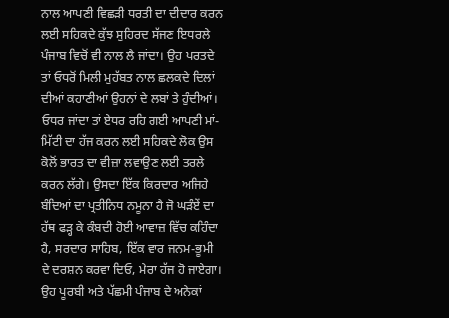ਨਾਲ ਆਪਣੀ ਵਿਛੜੀ ਧਰਤੀ ਦਾ ਦੀਦਾਰ ਕਰਨ ਲਈ ਸਹਿਕਦੇ ਕੁੱਝ ਸੁਹਿਰਦ ਸੱਜਣ ਇਧਰਲੇ ਪੰਜਾਬ ਵਿਚੋਂ ਵੀ ਨਾਲ ਲੈ ਜਾਂਦਾ। ਉਹ ਪਰਤਦੇ ਤਾਂ ਓਧਰੋਂ ਮਿਲੀ ਮੁਹੱਬਤ ਨਾਲ ਛਲਕਦੇ ਦਿਲਾਂ ਦੀਆਂ ਕਹਾਣੀਆਂ ਉਹਨਾਂ ਦੇ ਲਬਾਂ ਤੇ ਹੁੰਦੀਆਂ। ਓਧਰ ਜਾਂਦਾ ਤਾਂ ਏਧਰ ਰਹਿ ਗਈ ਆਪਣੀ ਮਾਂ-ਮਿੱਟੀ ਦਾ ਹੱਜ ਕਰਨ ਲਈ ਸਹਿਕਦੇ ਲੋਕ ਉਸ ਕੋਲੋਂ ਭਾਰਤ ਦਾ ਵੀਜ਼ਾ ਲਵਾਉਣ ਲਈ ਤਰਲੇ ਕਰਨ ਲੱਗੇ। ਉਸਦਾ ਇੱਕ ਕਿਰਦਾਰ ਅਜਿਹੇ ਬੰਦਿਆਂ ਦਾ ਪ੍ਰਤੀਨਿਧ ਨਮੂਨਾ ਹੈ ਜੋ ਘੜੰਏਂ ਦਾ ਹੱਥ ਫੜ੍ਹ ਕੇ ਕੰਬਦੀ ਹੋਈ ਆਵਾਜ਼ ਵਿੱਚ ਕਹਿੰਦਾ ਹੈ, ਸਰਦਾਰ ਸਾਹਿਬ, ਇੱਕ ਵਾਰ ਜਨਮ-ਭੂਮੀ ਦੇ ਦਰਸ਼ਨ ਕਰਵਾ ਦਿਓ, ਮੇਰਾ ਹੱਜ ਹੋ ਜਾਏਗਾ। ਉਹ ਪੂਰਬੀ ਅਤੇ ਪੱਛਮੀ ਪੰਜਾਬ ਦੇ ਅਨੇਕਾਂ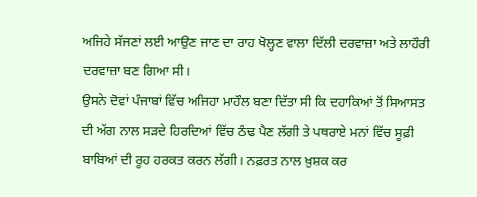ਅਜਿਹੇ ਸੱਜਣਾਂ ਲਈ ਆਉਣ ਜਾਣ ਦਾ ਰਾਹ ਖੋਲ੍ਹਣ ਵਾਲਾ ਦਿੱਲੀ ਦਰਵਾਜ਼ਾ ਅਤੇ ਲਾਹੌਰੀ ਦਰਵਾਜ਼ਾ ਬਣ ਗਿਆ ਸੀ।
ਉਸਨੇ ਦੋਵਾਂ ਪੰਜਾਬਾਂ ਵਿੱਚ ਅਜਿਹਾ ਮਾਹੌਲ ਬਣਾ ਦਿੱਤਾ ਸੀ ਕਿ ਦਹਾਕਿਆਂ ਤੋਂ ਸਿਆਸਤ ਦੀ ਅੱਗ ਨਾਲ ਸੜਦੇ ਹਿਰਦਿਆਂ ਵਿੱਚ ਠੰਢ ਪੈਣ ਲੱਗੀ ਤੇ ਪਥਰਾਏ ਮਨਾਂ ਵਿੱਚ ਸੂਫ਼ੀ ਬਾਬਿਆਂ ਦੀ ਰੂਹ ਹਰਕਤ ਕਰਨ ਲੱਗੀ। ਨਫ਼ਰਤ ਨਾਲ ਖ਼ੁਸ਼ਕ ਕਰ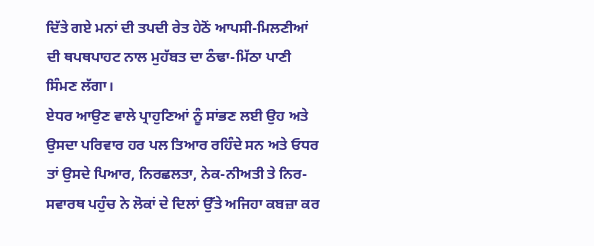ਦਿੱਤੇ ਗਏ ਮਨਾਂ ਦੀ ਤਪਦੀ ਰੇਤ ਹੇਠੋਂ ਆਪਸੀ-ਮਿਲਣੀਆਂ ਦੀ ਥਪਥਪਾਹਟ ਨਾਲ ਮੁਹੱਬਤ ਦਾ ਠੰਢਾ-ਮਿੱਠਾ ਪਾਣੀ ਸਿੰਮਣ ਲੱਗਾ।
ਏਧਰ ਆਉਣ ਵਾਲੇ ਪ੍ਰਾਹੁਣਿਆਂ ਨੂੰ ਸਾਂਭਣ ਲਈ ਉਹ ਅਤੇ ਉਸਦਾ ਪਰਿਵਾਰ ਹਰ ਪਲ ਤਿਆਰ ਰਹਿੰਦੇ ਸਨ ਅਤੇ ਓਧਰ ਤਾਂ ਉਸਦੇ ਪਿਆਰ, ਨਿਰਛਲਤਾ, ਨੇਕ-ਨੀਅਤੀ ਤੇ ਨਿਰ-ਸਵਾਰਥ ਪਹੁੰਚ ਨੇ ਲੋਕਾਂ ਦੇ ਦਿਲਾਂ ਉੱਤੇ ਅਜਿਹਾ ਕਬਜ਼ਾ ਕਰ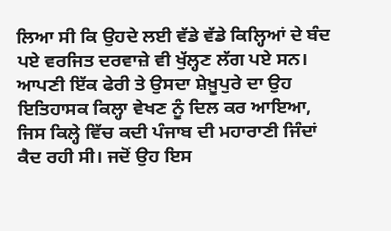ਲਿਆ ਸੀ ਕਿ ਉਹਦੇ ਲਈ ਵੱਡੇ ਵੱਡੇ ਕਿਲ੍ਹਿਆਂ ਦੇ ਬੰਦ ਪਏ ਵਰਜਿਤ ਦਰਵਾਜ਼ੇ ਵੀ ਖੁੱਲ੍ਹਣ ਲੱਗ ਪਏ ਸਨ। ਆਪਣੀ ਇੱਕ ਫੇਰੀ ਤੇ ਉਸਦਾ ਸ਼ੇਖ਼ੂਪੁਰੇ ਦਾ ਉਹ ਇਤਿਹਾਸਕ ਕਿਲ੍ਹਾ ਵੇਖਣ ਨੂੰ ਦਿਲ ਕਰ ਆਇਆ, ਜਿਸ ਕਿਲ੍ਹੇ ਵਿੱਚ ਕਦੀ ਪੰਜਾਬ ਦੀ ਮਹਾਰਾਣੀ ਜਿੰਦਾਂ ਕੈਦ ਰਹੀ ਸੀ। ਜਦੋਂ ਉਹ ਇਸ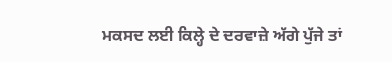ਮਕਸਦ ਲਈ ਕਿਲ੍ਹੇ ਦੇ ਦਰਵਾਜ਼ੇ ਅੱਗੇ ਪੁੱਜੇ ਤਾਂ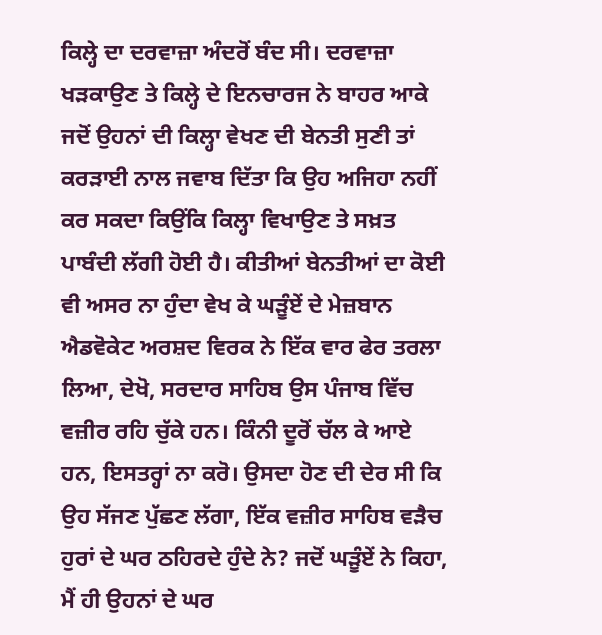ਕਿਲ੍ਹੇ ਦਾ ਦਰਵਾਜ਼ਾ ਅੰਦਰੋਂ ਬੰਦ ਸੀ। ਦਰਵਾਜ਼ਾ ਖੜਕਾਉਣ ਤੇ ਕਿਲ੍ਹੇ ਦੇ ਇਨਚਾਰਜ ਨੇ ਬਾਹਰ ਆਕੇ ਜਦੋਂ ਉਹਨਾਂ ਦੀ ਕਿਲ੍ਹਾ ਵੇਖਣ ਦੀ ਬੇਨਤੀ ਸੁਣੀ ਤਾਂ ਕਰੜਾਈ ਨਾਲ ਜਵਾਬ ਦਿੱਤਾ ਕਿ ਉਹ ਅਜਿਹਾ ਨਹੀਂ ਕਰ ਸਕਦਾ ਕਿਉਂਕਿ ਕਿਲ੍ਹਾ ਵਿਖਾਉਣ ਤੇ ਸਖ਼ਤ ਪਾਬੰਦੀ ਲੱਗੀ ਹੋਈ ਹੈ। ਕੀਤੀਆਂ ਬੇਨਤੀਆਂ ਦਾ ਕੋਈ ਵੀ ਅਸਰ ਨਾ ਹੁੰਦਾ ਵੇਖ ਕੇ ਘੜੂੰਏਂ ਦੇ ਮੇਜ਼ਬਾਨ ਐਡਵੋਕੇਟ ਅਰਸ਼ਦ ਵਿਰਕ ਨੇ ਇੱਕ ਵਾਰ ਫੇਰ ਤਰਲਾ ਲਿਆ, ਦੇਖੋ, ਸਰਦਾਰ ਸਾਹਿਬ ਉਸ ਪੰਜਾਬ ਵਿੱਚ ਵਜ਼ੀਰ ਰਹਿ ਚੁੱਕੇ ਹਨ। ਕਿੰਨੀ ਦੂਰੋਂ ਚੱਲ ਕੇ ਆਏ ਹਨ, ਇਸਤਰ੍ਹਾਂ ਨਾ ਕਰੋ। ਉਸਦਾ ਹੋਣ ਦੀ ਦੇਰ ਸੀ ਕਿ ਉਹ ਸੱਜਣ ਪੁੱਛਣ ਲੱਗਾ, ਇੱਕ ਵਜ਼ੀਰ ਸਾਹਿਬ ਵੜੈਚ ਹੁਰਾਂ ਦੇ ਘਰ ਠਹਿਰਦੇ ਹੁੰਦੇ ਨੇ? ਜਦੋਂ ਘੜੂੰਏਂ ਨੇ ਕਿਹਾ, ਮੈਂ ਹੀ ਉਹਨਾਂ ਦੇ ਘਰ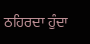ਠਹਿਰਦਾ ਹੁੰਦਾ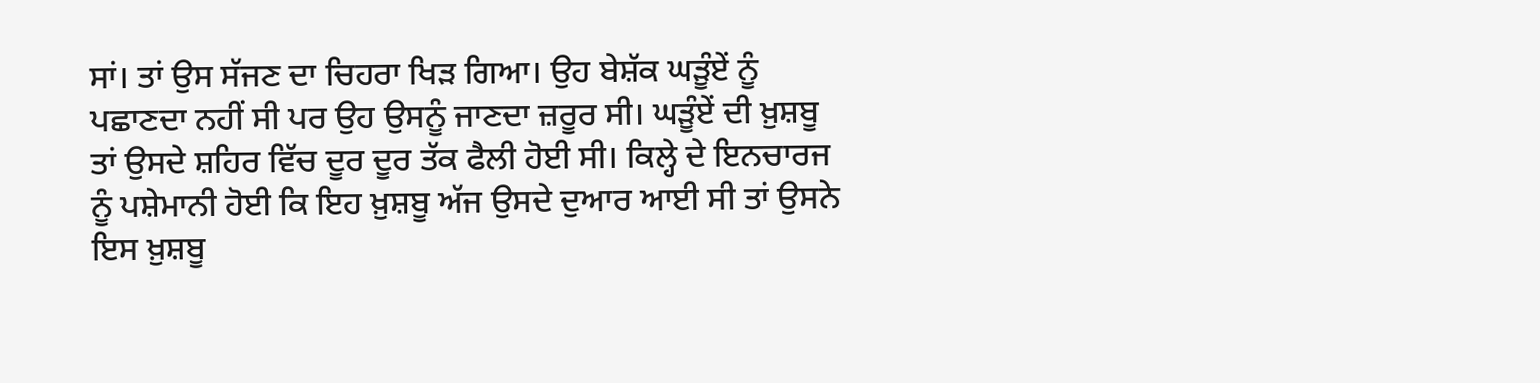ਸਾਂ। ਤਾਂ ਉਸ ਸੱਜਣ ਦਾ ਚਿਹਰਾ ਖਿੜ ਗਿਆ। ਉਹ ਬੇਸ਼ੱਕ ਘੜੂੰਏਂ ਨੂੰ ਪਛਾਣਦਾ ਨਹੀਂ ਸੀ ਪਰ ਉਹ ਉਸਨੂੰ ਜਾਣਦਾ ਜ਼ਰੂਰ ਸੀ। ਘੜੂੰਏਂ ਦੀ ਖ਼ੁਸ਼ਬੂ ਤਾਂ ਉਸਦੇ ਸ਼ਹਿਰ ਵਿੱਚ ਦੂਰ ਦੂਰ ਤੱਕ ਫੈਲੀ ਹੋਈ ਸੀ। ਕਿਲ੍ਹੇ ਦੇ ਇਨਚਾਰਜ ਨੂੰ ਪਸ਼ੇਮਾਨੀ ਹੋਈ ਕਿ ਇਹ ਖ਼ੁਸ਼ਬੂ ਅੱਜ ਉਸਦੇ ਦੁਆਰ ਆਈ ਸੀ ਤਾਂ ਉਸਨੇ ਇਸ ਖ਼ੁਸ਼ਬੂ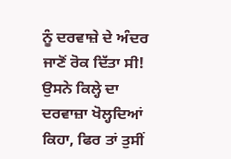ਨੂੰ ਦਰਵਾਜ਼ੇ ਦੇ ਅੰਦਰ ਜਾਣੋਂ ਰੋਕ ਦਿੱਤਾ ਸੀ! ਉਸਨੇ ਕਿਲ੍ਹੇ ਦਾ ਦਰਵਾਜ਼ਾ ਖੋਲ੍ਹਦਿਆਂ ਕਿਹਾ, ਫਿਰ ਤਾਂ ਤੁਸੀਂ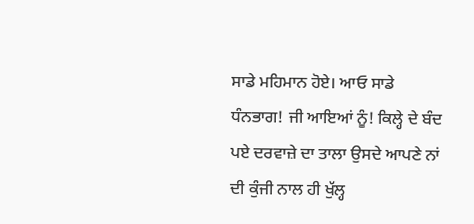ਸਾਡੇ ਮਹਿਮਾਨ ਹੋਏ। ਆਓ ਸਾਡੇ ਧੰਨਭਾਗ! ਜੀ ਆਇਆਂ ਨੂੰ! ਕਿਲ੍ਹੇ ਦੇ ਬੰਦ ਪਏ ਦਰਵਾਜ਼ੇ ਦਾ ਤਾਲਾ ਉਸਦੇ ਆਪਣੇ ਨਾਂ ਦੀ ਕੁੰਜੀ ਨਾਲ ਹੀ ਖੁੱਲ੍ਹ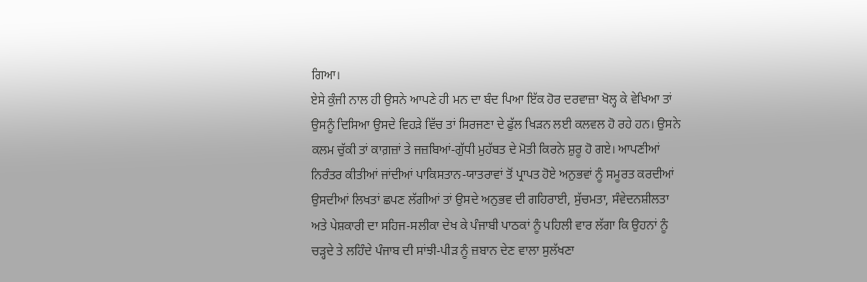ਗਿਆ।
ਏਸੇ ਕੁੰਜੀ ਨਾਲ ਹੀ ਉਸਨੇ ਆਪਣੇ ਹੀ ਮਨ ਦਾ ਬੰਦ ਪਿਆ ਇੱਕ ਹੋਰ ਦਰਵਾਜ਼ਾ ਖੋਲ੍ਹ ਕੇ ਵੇਖਿਆ ਤਾਂ ਉਸਨੂੰ ਦਿਸਿਆ ਉਸਦੇ ਵਿਹੜੇ ਵਿੱਚ ਤਾਂ ਸਿਰਜਣਾ ਦੇ ਫੁੱਲ ਖਿੜਨ ਲਈ ਕਲਵਲ ਹੋ ਰਹੇ ਹਨ। ਉਸਨੇ ਕਲਮ ਚੁੱਕੀ ਤਾਂ ਕਾਗ਼ਜ਼ਾਂ ਤੇ ਜਜ਼ਬਿਆਂ-ਗੁੱਧੀ ਮੁਹੱਬਤ ਦੇ ਮੋਤੀ ਕਿਰਨੇ ਸ਼ੁਰੂ ਹੋ ਗਏ। ਆਪਣੀਆਂ ਨਿਰੰਤਰ ਕੀਤੀਆਂ ਜਾਂਦੀਆਂ ਪਾਕਿਸਤਾਨ-ਯਾਤਰਾਵਾਂ ਤੋਂ ਪ੍ਰਾਪਤ ਹੋਏ ਅਨੁਭਵਾਂ ਨੂੰ ਸਮੂਰਤ ਕਰਦੀਆਂ ਉਸਦੀਆਂ ਲਿਖਤਾਂ ਛਪਣ ਲੱਗੀਆਂ ਤਾਂ ਉਸਦੇ ਅਨੁਭਵ ਦੀ ਗਹਿਰਾਈ, ਸੁੱਚਮਤਾ, ਸੰਵੇਦਨਸ਼ੀਲਤਾ ਅਤੇ ਪੇਸ਼ਕਾਰੀ ਦਾ ਸਹਿਜ-ਸਲੀਕਾ ਦੇਖ ਕੇ ਪੰਜਾਬੀ ਪਾਠਕਾਂ ਨੂੰ ਪਹਿਲੀ ਵਾਰ ਲੱਗਾ ਕਿ ਉਹਨਾਂ ਨੂੰ ਚੜ੍ਹਦੇ ਤੇ ਲਹਿੰਦੇ ਪੰਜਾਬ ਦੀ ਸਾਂਝੀ-ਪੀੜ ਨੂੰ ਜ਼ਬਾਨ ਦੇਣ ਵਾਲਾ ਸੁਲੱਖਣਾ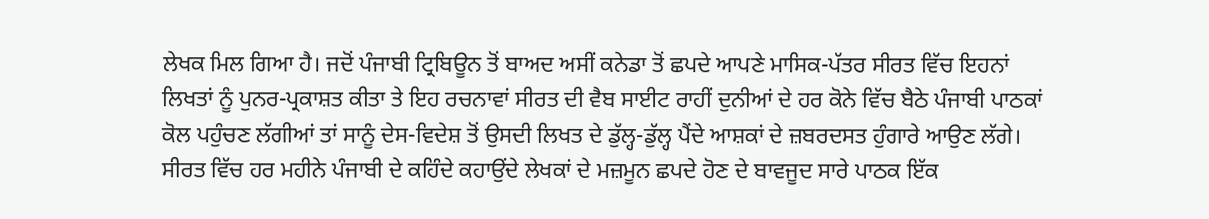ਲੇਖਕ ਮਿਲ ਗਿਆ ਹੈ। ਜਦੋਂ ਪੰਜਾਬੀ ਟ੍ਰਿਬਿਊਨ ਤੋਂ ਬਾਅਦ ਅਸੀਂ ਕਨੇਡਾ ਤੋਂ ਛਪਦੇ ਆਪਣੇ ਮਾਸਿਕ-ਪੱਤਰ ਸੀਰਤ ਵਿੱਚ ਇਹਨਾਂ ਲਿਖਤਾਂ ਨੂੰ ਪੁਨਰ-ਪ੍ਰਕਾਸ਼ਤ ਕੀਤਾ ਤੇ ਇਹ ਰਚਨਾਵਾਂ ਸੀਰਤ ਦੀ ਵੈਬ ਸਾਈਟ ਰਾਹੀਂ ਦੁਨੀਆਂ ਦੇ ਹਰ ਕੋਨੇ ਵਿੱਚ ਬੈਠੇ ਪੰਜਾਬੀ ਪਾਠਕਾਂ ਕੋਲ ਪਹੁੰਚਣ ਲੱਗੀਆਂ ਤਾਂ ਸਾਨੂੰ ਦੇਸ-ਵਿਦੇਸ਼ ਤੋਂ ਉਸਦੀ ਲਿਖਤ ਦੇ ਡੁੱਲ੍ਹ-ਡੁੱਲ੍ਹ ਪੈਂਦੇ ਆਸ਼ਕਾਂ ਦੇ ਜ਼ਬਰਦਸਤ ਹੁੰਗਾਰੇ ਆਉਣ ਲੱਗੇ। ਸੀਰਤ ਵਿੱਚ ਹਰ ਮਹੀਨੇ ਪੰਜਾਬੀ ਦੇ ਕਹਿੰਦੇ ਕਹਾਉਂਦੇ ਲੇਖਕਾਂ ਦੇ ਮਜ਼ਮੂਨ ਛਪਦੇ ਹੋਣ ਦੇ ਬਾਵਜੂਦ ਸਾਰੇ ਪਾਠਕ ਇੱਕ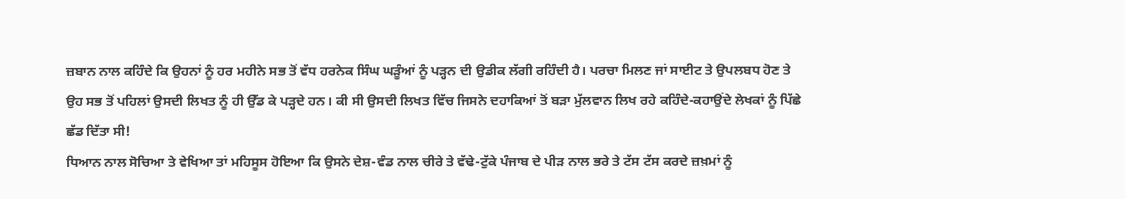ਜ਼ਬਾਨ ਨਾਲ ਕਹਿੰਦੇ ਕਿ ਉਹਨਾਂ ਨੂੰ ਹਰ ਮਹੀਨੇ ਸਭ ਤੋਂ ਵੱਧ ਹਰਨੇਕ ਸਿੰਘ ਘੜੂੰਆਂ ਨੂੰ ਪੜ੍ਹਨ ਦੀ ਉਡੀਕ ਲੱਗੀ ਰਹਿੰਦੀ ਹੈ। ਪਰਚਾ ਮਿਲਣ ਜਾਂ ਸਾਈਟ ਤੇ ਉਪਲਬਧ ਹੋਣ ਤੇ ਉਹ ਸਭ ਤੋਂ ਪਹਿਲਾਂ ਉਸਦੀ ਲਿਖਤ ਨੂੰ ਹੀ ਉੱਡ ਕੇ ਪੜ੍ਹਦੇ ਹਨ। ਕੀ ਸੀ ਉਸਦੀ ਲਿਖਤ ਵਿੱਚ ਜਿਸਨੇ ਦਹਾਕਿਆਂ ਤੋਂ ਬੜਾ ਮੁੱਲਵਾਨ ਲਿਖ ਰਹੇ ਕਹਿੰਦੇ-ਕਹਾਉਂਦੇ ਲੇਖਕਾਂ ਨੂੰ ਪਿੱਛੇ ਛੱਡ ਦਿੱਤਾ ਸੀ!
ਧਿਆਨ ਨਾਲ ਸੋਚਿਆ ਤੇ ਵੇਖਿਆ ਤਾਂ ਮਹਿਸੂਸ ਹੋਇਆ ਕਿ ਉਸਨੇ ਦੇਸ਼-ਵੰਡ ਨਾਲ ਚੀਰੇ ਤੇ ਵੱਢੇ-ਟੁੱਕੇ ਪੰਜਾਬ ਦੇ ਪੀੜ ਨਾਲ ਭਰੇ ਤੇ ਟੱਸ ਟੱਸ ਕਰਦੇ ਜ਼ਖ਼ਮਾਂ ਨੂੰ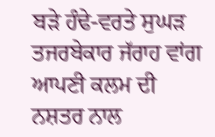ਬੜੇ ਹੰਢੇ-ਵਰਤੇ ਸੁਘੜ ਤਜਰਬੇਕਾਰ ਜੱਰਾਹ ਵਾਂਗ ਆਪਣੀ ਕਲਮ ਦੀ ਨਸ਼ਤਰ ਨਾਲ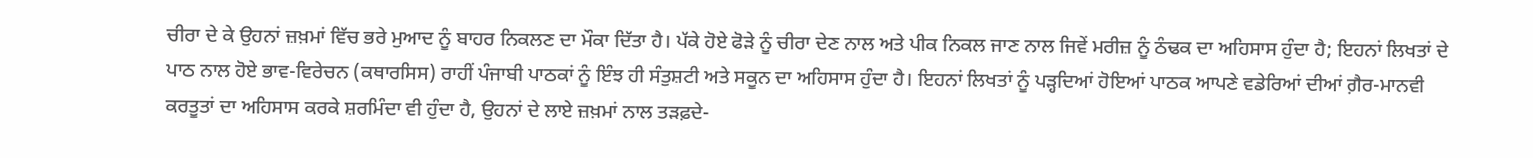ਚੀਰਾ ਦੇ ਕੇ ਉਹਨਾਂ ਜ਼ਖ਼ਮਾਂ ਵਿੱਚ ਭਰੇ ਮੁਆਦ ਨੂੰ ਬਾਹਰ ਨਿਕਲਣ ਦਾ ਮੌਕਾ ਦਿੱਤਾ ਹੈ। ਪੱਕੇ ਹੋਏ ਫੋੜੇ ਨੂੰ ਚੀਰਾ ਦੇਣ ਨਾਲ ਅਤੇ ਪੀਕ ਨਿਕਲ ਜਾਣ ਨਾਲ ਜਿਵੇਂ ਮਰੀਜ਼ ਨੂੰ ਠੰਢਕ ਦਾ ਅਹਿਸਾਸ ਹੁੰਦਾ ਹੈ; ਇਹਨਾਂ ਲਿਖਤਾਂ ਦੇ ਪਾਠ ਨਾਲ ਹੋਏ ਭਾਵ-ਵਿਰੇਚਨ (ਕਥਾਰਸਿਸ) ਰਾਹੀਂ ਪੰਜਾਬੀ ਪਾਠਕਾਂ ਨੂੰ ਇੰਝ ਹੀ ਸੰਤੁਸ਼ਟੀ ਅਤੇ ਸਕੂਨ ਦਾ ਅਹਿਸਾਸ ਹੁੰਦਾ ਹੈ। ਇਹਨਾਂ ਲਿਖਤਾਂ ਨੂੰ ਪੜ੍ਹਦਿਆਂ ਹੋਇਆਂ ਪਾਠਕ ਆਪਣੇ ਵਡੇਰਿਆਂ ਦੀਆਂ ਗ਼ੈਰ-ਮਾਨਵੀ ਕਰਤੂਤਾਂ ਦਾ ਅਹਿਸਾਸ ਕਰਕੇ ਸ਼ਰਮਿੰਦਾ ਵੀ ਹੁੰਦਾ ਹੈ, ਉਹਨਾਂ ਦੇ ਲਾਏ ਜ਼ਖ਼ਮਾਂ ਨਾਲ ਤੜਫ਼ਦੇ-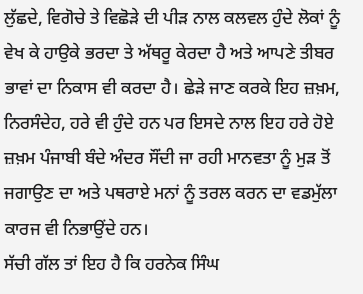ਲੁੱਛਦੇ, ਵਿਗੋਚੇ ਤੇ ਵਿਛੋੜੇ ਦੀ ਪੀੜ ਨਾਲ ਕਲਵਲ ਹੁੰਦੇ ਲੋਕਾਂ ਨੂੰ ਵੇਖ ਕੇ ਹਾਉਕੇ ਭਰਦਾ ਤੇ ਅੱਥਰੂ ਕੇਰਦਾ ਹੈ ਅਤੇ ਆਪਣੇ ਤੀਬਰ ਭਾਵਾਂ ਦਾ ਨਿਕਾਸ ਵੀ ਕਰਦਾ ਹੈ। ਛੇੜੇ ਜਾਣ ਕਰਕੇ ਇਹ ਜ਼ਖ਼ਮ, ਨਿਰਸੰਦੇਹ, ਹਰੇ ਵੀ ਹੁੰਦੇ ਹਨ ਪਰ ਇਸਦੇ ਨਾਲ ਇਹ ਹਰੇ ਹੋਏ ਜ਼ਖ਼ਮ ਪੰਜਾਬੀ ਬੰਦੇ ਅੰਦਰ ਸੌਂਦੀ ਜਾ ਰਹੀ ਮਾਨਵਤਾ ਨੂੰ ਮੁੜ ਤੋਂ ਜਗਾਉਣ ਦਾ ਅਤੇ ਪਥਰਾਏ ਮਨਾਂ ਨੂੰ ਤਰਲ ਕਰਨ ਦਾ ਵਡਮੁੱਲਾ ਕਾਰਜ ਵੀ ਨਿਭਾਉਂਦੇ ਹਨ।
ਸੱਚੀ ਗੱਲ ਤਾਂ ਇਹ ਹੈ ਕਿ ਹਰਨੇਕ ਸਿੰਘ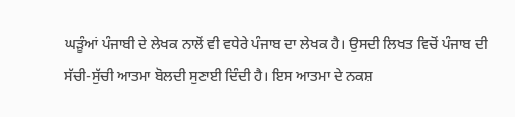ਘੜੂੰਆਂ ਪੰਜਾਬੀ ਦੇ ਲੇਖਕ ਨਾਲੋਂ ਵੀ ਵਧੇਰੇ ਪੰਜਾਬ ਦਾ ਲੇਖਕ ਹੈ। ਉਸਦੀ ਲਿਖਤ ਵਿਚੋਂ ਪੰਜਾਬ ਦੀ ਸੱਚੀ-ਸੁੱਚੀ ਆਤਮਾ ਬੋਲਦੀ ਸੁਣਾਈ ਦਿੰਦੀ ਹੈ। ਇਸ ਆਤਮਾ ਦੇ ਨਕਸ਼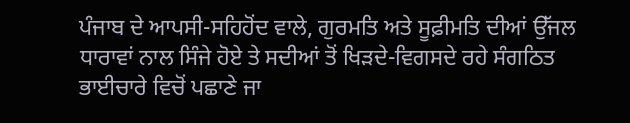ਪੰਜਾਬ ਦੇ ਆਪਸੀ-ਸਹਿਹੋਂਦ ਵਾਲੇ, ਗੁਰਮਤਿ ਅਤੇ ਸੂਫ਼ੀਮਤਿ ਦੀਆਂ ਉੱਜਲ ਧਾਰਾਵਾਂ ਨਾਲ ਸਿੰਜੇ ਹੋਏ ਤੇ ਸਦੀਆਂ ਤੋਂ ਖਿੜਦੇ-ਵਿਗਸਦੇ ਰਹੇ ਸੰਗਠਿਤ ਭਾਈਚਾਰੇ ਵਿਚੋਂ ਪਛਾਣੇ ਜਾ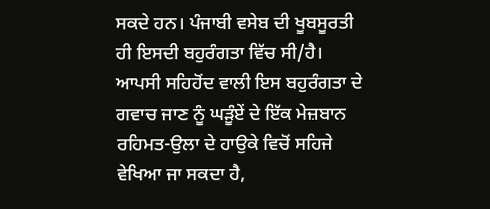ਸਕਦੇ ਹਨ। ਪੰਜਾਬੀ ਵਸੇਬ ਦੀ ਖੂਬਸੂਰਤੀ ਹੀ ਇਸਦੀ ਬਹੁਰੰਗਤਾ ਵਿੱਚ ਸੀ/ਹੈ। ਆਪਸੀ ਸਹਿਹੋਂਦ ਵਾਲੀ ਇਸ ਬਹੁਰੰਗਤਾ ਦੇ ਗਵਾਚ ਜਾਣ ਨੂੰ ਘੜੂੰਏਂ ਦੇ ਇੱਕ ਮੇਜ਼ਬਾਨ ਰਹਿਮਤ-ਉਲਾ ਦੇ ਹਾਉਕੇ ਵਿਚੋਂ ਸਹਿਜੇ ਵੇਖਿਆ ਜਾ ਸਕਦਾ ਹੈ,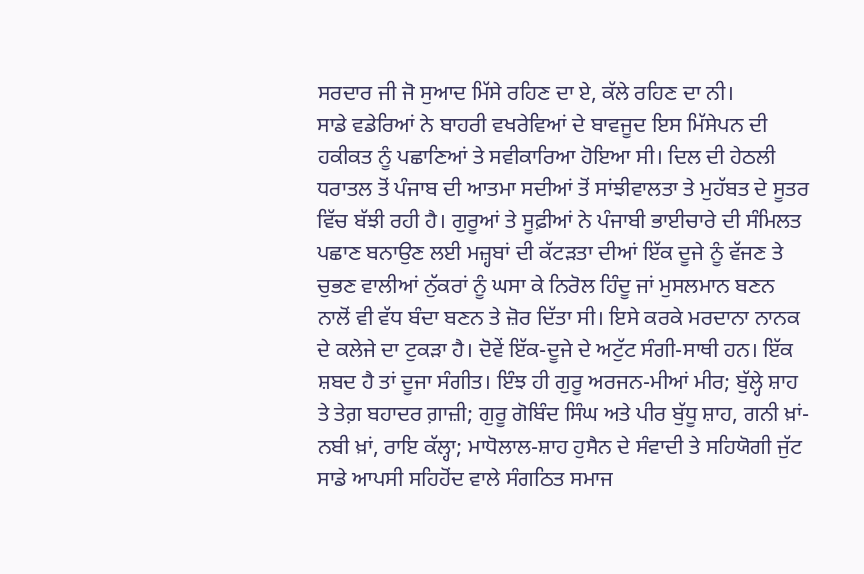ਸਰਦਾਰ ਜੀ ਜੋ ਸੁਆਦ ਮਿੱਸੇ ਰਹਿਣ ਦਾ ਏ, ਕੱਲੇ ਰਹਿਣ ਦਾ ਨੀ।
ਸਾਡੇ ਵਡੇਰਿਆਂ ਨੇ ਬਾਹਰੀ ਵਖਰੇਵਿਆਂ ਦੇ ਬਾਵਜੂਦ ਇਸ ਮਿੱਸੇਪਨ ਦੀ ਹਕੀਕਤ ਨੂੰ ਪਛਾਣਿਆਂ ਤੇ ਸਵੀਕਾਰਿਆ ਹੋਇਆ ਸੀ। ਦਿਲ ਦੀ ਹੇਠਲੀ ਧਰਾਤਲ ਤੋਂ ਪੰਜਾਬ ਦੀ ਆਤਮਾ ਸਦੀਆਂ ਤੋਂ ਸਾਂਝੀਵਾਲਤਾ ਤੇ ਮੁਹੱਬਤ ਦੇ ਸੂਤਰ ਵਿੱਚ ਬੱਝੀ ਰਹੀ ਹੈ। ਗੁਰੂਆਂ ਤੇ ਸੂਫ਼ੀਆਂ ਨੇ ਪੰਜਾਬੀ ਭਾਈਚਾਰੇ ਦੀ ਸੰਮਿਲਤ ਪਛਾਣ ਬਨਾਉਣ ਲਈ ਮਜ਼੍ਹਬਾਂ ਦੀ ਕੱਟੜਤਾ ਦੀਆਂ ਇੱਕ ਦੂਜੇ ਨੂੰ ਵੱਜਣ ਤੇ ਚੁਭਣ ਵਾਲੀਆਂ ਨੁੱਕਰਾਂ ਨੂੰ ਘਸਾ ਕੇ ਨਿਰੋਲ ਹਿੰਦੂ ਜਾਂ ਮੁਸਲਮਾਨ ਬਣਨ ਨਾਲੋਂ ਵੀ ਵੱਧ ਬੰਦਾ ਬਣਨ ਤੇ ਜ਼ੋਰ ਦਿੱਤਾ ਸੀ। ਇਸੇ ਕਰਕੇ ਮਰਦਾਨਾ ਨਾਨਕ ਦੇ ਕਲੇਜੇ ਦਾ ਟੁਕੜਾ ਹੈ। ਦੋਵੇਂ ਇੱਕ-ਦੂਜੇ ਦੇ ਅਟੁੱਟ ਸੰਗੀ-ਸਾਥੀ ਹਨ। ਇੱਕ ਸ਼ਬਦ ਹੈ ਤਾਂ ਦੂਜਾ ਸੰਗੀਤ। ਇੰਝ ਹੀ ਗੁਰੂ ਅਰਜਨ-ਮੀਆਂ ਮੀਰ; ਬੁੱਲ੍ਹੇ ਸ਼ਾਹ ਤੇ ਤੇਗ਼ ਬਹਾਦਰ ਗ਼ਾਜ਼ੀ; ਗੁਰੂ ਗੋਬਿੰਦ ਸਿੰਘ ਅਤੇ ਪੀਰ ਬੁੱਧੂ ਸ਼ਾਹ, ਗਨੀ ਖ਼ਾਂ-ਨਬੀ ਖ਼ਾਂ, ਰਾਇ ਕੱਲ੍ਹਾ; ਮਾਧੋਲਾਲ-ਸ਼ਾਹ ਹੁਸੈਨ ਦੇ ਸੰਵਾਦੀ ਤੇ ਸਹਿਯੋਗੀ ਜੁੱਟ ਸਾਡੇ ਆਪਸੀ ਸਹਿਹੋਂਦ ਵਾਲੇ ਸੰਗਠਿਤ ਸਮਾਜ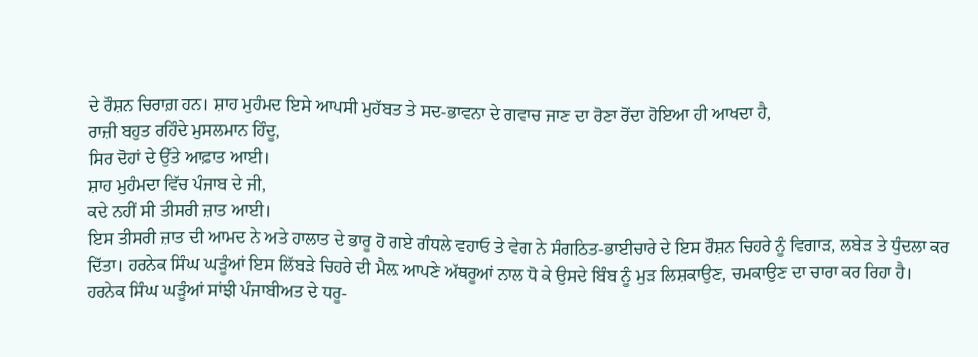ਦੇ ਰੌਸ਼ਨ ਚਿਰਾਗ਼ ਹਨ। ਸ਼ਾਹ ਮੁਹੰਮਦ ਇਸੇ ਆਪਸੀ ਮੁਹੱਬਤ ਤੇ ਸਦ-ਭਾਵਨਾ ਦੇ ਗਵਾਚ ਜਾਣ ਦਾ ਰੋਣਾ ਰੋਂਦਾ ਹੋਇਆ ਹੀ ਆਖਦਾ ਹੈ,
ਰਾਜ਼ੀ ਬਹੁਤ ਰਹਿੰਦੇ ਮੁਸਲਮਾਨ ਹਿੰਦੂ,
ਸਿਰ ਦੋਹਾਂ ਦੇ ਉੱਤੇ ਆਫ਼ਾਤ ਆਈ।
ਸ਼ਾਹ ਮੁਹੰਮਦਾ ਵਿੱਚ ਪੰਜਾਬ ਦੇ ਜੀ,
ਕਦੇ ਨਹੀਂ ਸੀ ਤੀਸਰੀ ਜ਼ਾਤ ਆਈ।
ਇਸ ਤੀਸਰੀ ਜ਼ਾਤ ਦੀ ਆਮਦ ਨੇ ਅਤੇ ਹਾਲਾਤ ਦੇ ਭਾਰੂ ਹੋ ਗਏ ਗੰਧਲੇ ਵਹਾਓ ਤੇ ਵੇਗ ਨੇ ਸੰਗਠਿਤ-ਭਾਈਚਾਰੇ ਦੇ ਇਸ ਰੌਸ਼ਨ ਚਿਹਰੇ ਨੂੰ ਵਿਗਾੜ, ਲਬੇੜ ਤੇ ਧੁੰਦਲਾ ਕਰ ਦਿੱਤਾ। ਹਰਨੇਕ ਸਿੰਘ ਘੜੂੰਆਂ ਇਸ ਲਿੱਬੜੇ ਚਿਹਰੇ ਦੀ ਮੈਲ਼ ਆਪਣੇ ਅੱਥਰੂਆਂ ਨਾਲ ਧੋ ਕੇ ਉਸਦੇ ਬਿੰਬ ਨੂੰ ਮੁੜ ਲਿਸ਼ਕਾਉਣ, ਚਮਕਾਉਣ ਦਾ ਚਾਰਾ ਕਰ ਰਿਹਾ ਹੈ।
ਹਰਨੇਕ ਸਿੰਘ ਘੜੂੰਆਂ ਸਾਂਝੀ ਪੰਜਾਬੀਅਤ ਦੇ ਧਰੂ-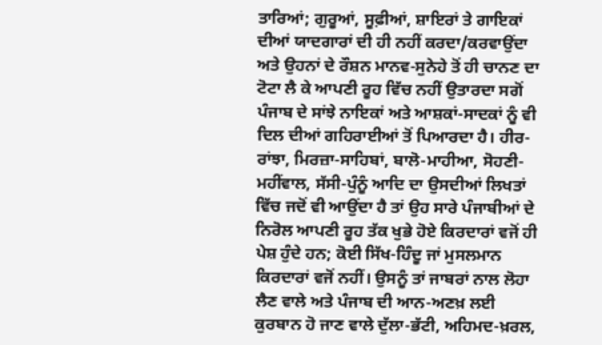ਤਾਰਿਆਂ; ਗੁਰੂਆਂ, ਸੂਫ਼ੀਆਂ, ਸ਼ਾਇਰਾਂ ਤੇ ਗਾਇਕਾਂ ਦੀਆਂ ਯਾਦਗਾਰਾਂ ਦੀ ਹੀ ਨਹੀਂ ਕਰਦਾ/ਕਰਵਾਉਂਦਾ ਅਤੇ ਉਹਨਾਂ ਦੇ ਰੌਸ਼ਨ ਮਾਨਵ-ਸੁਨੇਹੇ ਤੋਂ ਹੀ ਚਾਨਣ ਦਾ ਟੋਟਾ ਲੈ ਕੇ ਆਪਣੀ ਰੂਹ ਵਿੱਚ ਨਹੀਂ ਉਤਾਰਦਾ ਸਗੋਂ ਪੰਜਾਬ ਦੇ ਸਾਂਝੇ ਨਾਇਕਾਂ ਅਤੇ ਆਸ਼ਕਾਂ-ਸਾਦਕਾਂ ਨੂੰ ਵੀ ਦਿਲ ਦੀਆਂ ਗਹਿਰਾਈਆਂ ਤੋਂ ਪਿਆਰਦਾ ਹੈ। ਹੀਰ-ਰਾਂਝਾ, ਮਿਰਜ਼ਾ-ਸਾਹਿਬਾਂ, ਬਾਲੋ-ਮਾਹੀਆ, ਸੋਹਣੀ-ਮਹੀਂਵਾਲ, ਸੱਸੀ-ਪੁੰਨੂੰ ਆਦਿ ਦਾ ਉਸਦੀਆਂ ਲਿਖਤਾਂ ਵਿੱਚ ਜਦੋਂ ਵੀ ਆਉਂਦਾ ਹੈ ਤਾਂ ਉਹ ਸਾਰੇ ਪੰਜਾਬੀਆਂ ਦੇ ਨਿਰੋਲ ਆਪਣੀ ਰੂਹ ਤੱਕ ਖੁਭੇ ਹੋਏ ਕਿਰਦਾਰਾਂ ਵਜੋਂ ਹੀ ਪੇਸ਼ ਹੁੰਦੇ ਹਨ; ਕੋਈ ਸਿੱਖ-ਹਿੰਦੂ ਜਾਂ ਮੁਸਲਮਾਨ ਕਿਰਦਾਰਾਂ ਵਜੋਂ ਨਹੀਂ। ਉਸਨੂੰ ਤਾਂ ਜਾਬਰਾਂ ਨਾਲ ਲੋਹਾ ਲੈਣ ਵਾਲੇ ਅਤੇ ਪੰਜਾਬ ਦੀ ਆਨ-ਅਣਖ਼ ਲਈ ਕੁਰਬਾਨ ਹੋ ਜਾਣ ਵਾਲੇ ਦੁੱਲਾ-ਭੱਟੀ, ਅਹਿਮਦ-ਖ਼ਰਲ,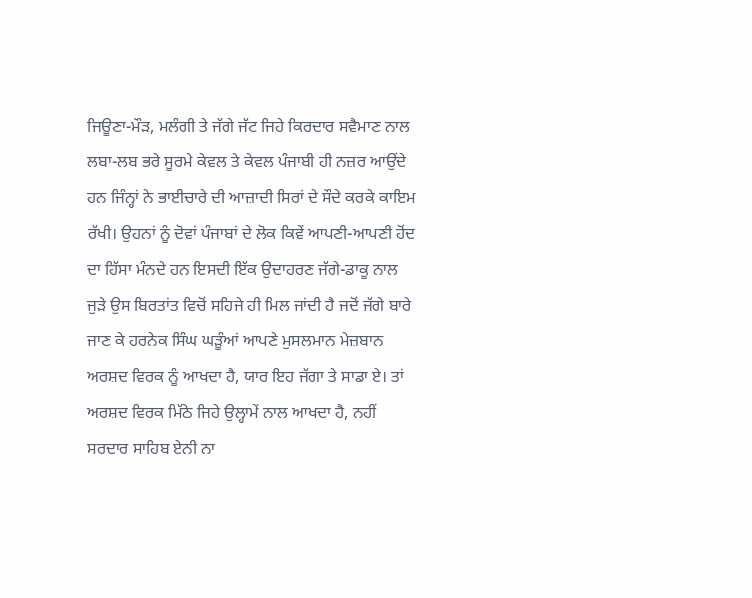ਜਿਊਣਾ-ਮੌੜ, ਮਲੰਗੀ ਤੇ ਜੱਗੇ ਜੱਟ ਜਿਹੇ ਕਿਰਦਾਰ ਸਵੈਮਾਣ ਨਾਲ ਲਬਾ-ਲਬ ਭਰੇ ਸੂਰਮੇ ਕੇਵਲ ਤੇ ਕੇਵਲ ਪੰਜਾਬੀ ਹੀ ਨਜ਼ਰ ਆਉਂਦੇ ਹਨ ਜਿੰਨ੍ਹਾਂ ਨੇ ਭਾਈਚਾਰੇ ਦੀ ਆਜ਼ਾਦੀ ਸਿਰਾਂ ਦੇ ਸੌਦੇ ਕਰਕੇ ਕਾਇਮ ਰੱਖੀ। ਉਹਨਾਂ ਨੂੰ ਦੋਵਾਂ ਪੰਜਾਬਾਂ ਦੇ ਲੋਕ ਕਿਵੇਂ ਆਪਣੀ-ਆਪਣੀ ਹੋਂਦ ਦਾ ਹਿੱਸਾ ਮੰਨਦੇ ਹਨ ਇਸਦੀ ਇੱਕ ਉਦਾਹਰਣ ਜੱਗੇ-ਡਾਕੂ ਨਾਲ ਜੁੜੇ ਉਸ ਬਿਰਤਾਂਤ ਵਿਚੋਂ ਸਹਿਜੇ ਹੀ ਮਿਲ ਜਾਂਦੀ ਹੈ ਜਦੋਂ ਜੱਗੇ ਬਾਰੇ ਜਾਣ ਕੇ ਹਰਨੇਕ ਸਿੰਘ ਘੜੂੰਆਂ ਆਪਣੇ ਮੁਸਲਮਾਨ ਮੇਜ਼ਬਾਨ ਅਰਸ਼ਦ ਵਿਰਕ ਨੂੰ ਆਖਦਾ ਹੈ, ਯਾਰ ਇਹ ਜੱਗਾ ਤੇ ਸਾਡਾ ਏ। ਤਾਂ ਅਰਸ਼ਦ ਵਿਰਕ ਮਿੱਠੇ ਜਿਹੇ ਉਲ੍ਹਾਮੇਂ ਨਾਲ ਆਖਦਾ ਹੈ, ਨਹੀਂ ਸਰਦਾਰ ਸਾਹਿਬ ਏਨੀ ਨਾ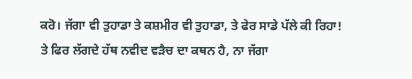ਕਰੋ। ਜੱਗਾ ਵੀ ਤੁਹਾਡਾ ਤੇ ਕਸ਼ਮੀਰ ਵੀ ਤੁਹਾਡਾ, ਤੇ ਫੇਰ ਸਾਡੇ ਪੱਲੇ ਕੀ ਰਿਹਾ! ਤੇ ਫਿਰ ਲੱਗਦੇ ਹੱਥ ਨਵੀਦ ਵੜੈਚ ਦਾ ਕਥਨ ਹੈ, ਨਾ ਜੱਗਾ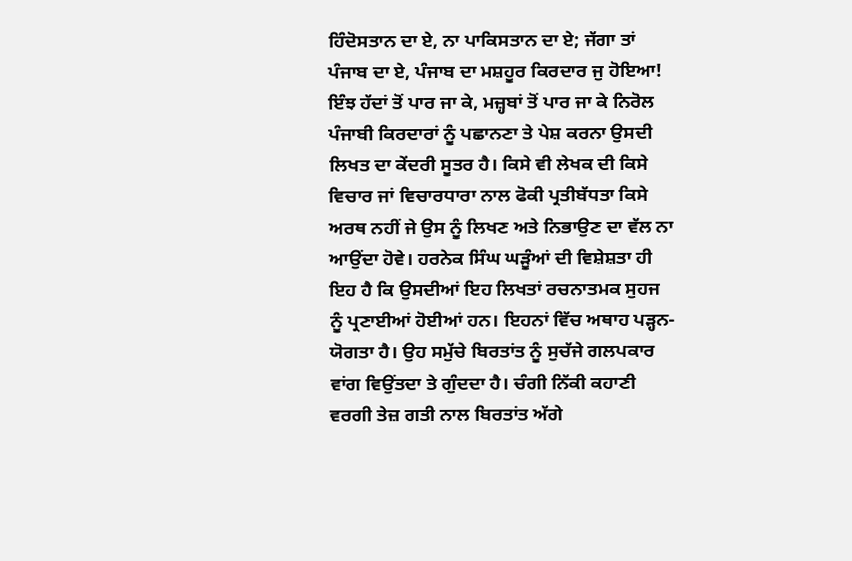ਹਿੰਦੋਸਤਾਨ ਦਾ ਏ, ਨਾ ਪਾਕਿਸਤਾਨ ਦਾ ਏ; ਜੱਗਾ ਤਾਂ ਪੰਜਾਬ ਦਾ ਏ, ਪੰਜਾਬ ਦਾ ਮਸ਼ਹੂਰ ਕਿਰਦਾਰ ਜੁ ਹੋਇਆ!
ਇੰਝ ਹੱਦਾਂ ਤੋਂ ਪਾਰ ਜਾ ਕੇ, ਮਜ਼੍ਹਬਾਂ ਤੋਂ ਪਾਰ ਜਾ ਕੇ ਨਿਰੋਲ ਪੰਜਾਬੀ ਕਿਰਦਾਰਾਂ ਨੂੰ ਪਛਾਨਣਾ ਤੇ ਪੇਸ਼ ਕਰਨਾ ਉਸਦੀ ਲਿਖਤ ਦਾ ਕੇਂਦਰੀ ਸੂਤਰ ਹੈ। ਕਿਸੇ ਵੀ ਲੇਖਕ ਦੀ ਕਿਸੇ ਵਿਚਾਰ ਜਾਂ ਵਿਚਾਰਧਾਰਾ ਨਾਲ ਫੋਕੀ ਪ੍ਰਤੀਬੱਧਤਾ ਕਿਸੇ ਅਰਥ ਨਹੀਂ ਜੇ ਉਸ ਨੂੰ ਲਿਖਣ ਅਤੇ ਨਿਭਾਉਣ ਦਾ ਵੱਲ ਨਾ ਆਉਂਦਾ ਹੋਵੇ। ਹਰਨੇਕ ਸਿੰਘ ਘੜੂੰਆਂ ਦੀ ਵਿਸ਼ੇਸ਼ਤਾ ਹੀ ਇਹ ਹੈ ਕਿ ਉਸਦੀਆਂ ਇਹ ਲਿਖਤਾਂ ਰਚਨਾਤਮਕ ਸੁਹਜ ਨੂੰ ਪ੍ਰਣਾਈਆਂ ਹੋਈਆਂ ਹਨ। ਇਹਨਾਂ ਵਿੱਚ ਅਥਾਹ ਪੜ੍ਹਨ-ਯੋਗਤਾ ਹੈ। ਉਹ ਸਮੁੱਚੇ ਬਿਰਤਾਂਤ ਨੂੰ ਸੁਚੱਜੇ ਗਲਪਕਾਰ ਵਾਂਗ ਵਿਉਂਤਦਾ ਤੇ ਗੁੰਦਦਾ ਹੈ। ਚੰਗੀ ਨਿੱਕੀ ਕਹਾਣੀ ਵਰਗੀ ਤੇਜ਼ ਗਤੀ ਨਾਲ ਬਿਰਤਾਂਤ ਅੱਗੇ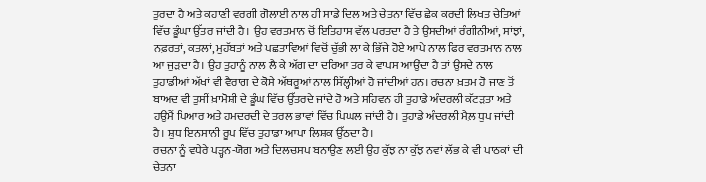ਤੁਰਦਾ ਹੈ ਅਤੇ ਕਹਾਣੀ ਵਰਗੀ ਗੋਲਾਈ ਨਾਲ ਹੀ ਸਾਡੇ ਦਿਲ ਅਤੇ ਚੇਤਨਾ ਵਿੱਚ ਛੇਕ ਕਰਦੀ ਲਿਖਤ ਚੇਤਿਆਂ ਵਿੱਚ ਡੂੰਘਾ ਉੱਤਰ ਜਾਂਦੀ ਹੈ। ਉਹ ਵਰਤਮਾਨ ਚੋਂ ਇਤਿਹਾਸ ਵੱਲ ਪਰਤਦਾ ਹੈ ਤੇ ਉਸਦੀਆਂ ਰੰਗੀਨੀਆਂ, ਸਾਂਝਾਂ, ਨਫ਼ਰਤਾਂ, ਕਤਲਾਂ, ਮੁਹੱਬਤਾਂ ਅਤੇ ਪਛਤਾਵਿਆਂ ਵਿਚੋਂ ਚੁੱਭੀ ਲਾ ਕੇ ਭਿੱਜੇ ਹੋਏ ਆਪੇ ਨਾਲ ਫਿਰ ਵਰਤਮਾਨ ਨਾਲ ਆ ਜੁੜਦਾ ਹੈ। ਉਹ ਤੁਹਾਨੂੰ ਨਾਲ ਲੈ ਕੇ ਅੱਗ ਦਾ ਦਰਿਆ ਤਰ ਕੇ ਵਾਪਸ ਆਉਂਦਾ ਹੈ ਤਾਂ ਉਸਦੇ ਨਾਲ ਤੁਹਾਡੀਆਂ ਅੱਖਾਂ ਵੀ ਵੈਰਾਗ ਦੇ ਕੋਸੇ ਅੱਥਰੂਆਂ ਨਾਲ ਸਿੱਲ੍ਹੀਆਂ ਹੋ ਜਾਂਦੀਆਂ ਹਨ। ਰਚਨਾ ਖ਼ਤਮ ਹੋ ਜਾਣ ਤੋਂ ਬਾਅਦ ਵੀ ਤੁਸੀਂ ਖ਼ਾਮੋਸ਼ੀ ਦੇ ਡੂੰਘ ਵਿੱਚ ਉੱਤਰਦੇ ਜਾਂਦੇ ਹੋ ਅਤੇ ਸਹਿਵਨ ਹੀ ਤੁਹਾਡੇ ਅੰਦਰਲੀ ਕੱਟੜਤਾ ਅਤੇ ਹਉਮੈਂ ਪਿਆਰ ਅਤੇ ਹਮਦਰਦੀ ਦੇ ਤਰਲ ਭਾਵਾਂ ਵਿੱਚ ਪਿਘਲ ਜਾਂਦੀ ਹੈ। ਤੁਹਾਡੇ ਅੰਦਰਲੀ ਮੈਲ਼ ਧੁਪ ਜਾਂਦੀ ਹੈ। ਸ਼ੁਧ ਇਨਸਾਨੀ ਰੂਪ ਵਿੱਚ ਤੁਹਾਡਾ ਆਪਾ ਲਿਸ਼ਕ ਉੱਠਦਾ ਹੈ।
ਰਚਨਾ ਨੂੰ ਵਧੇਰੇ ਪੜ੍ਹਨ-ਯੋਗ ਅਤੇ ਦਿਲਚਸਪ ਬਨਾਉਣ ਲਈ ਉਹ ਕੁੱਝ ਨਾ ਕੁੱਝ ਨਵਾਂ ਲੱਭ ਕੇ ਵੀ ਪਾਠਕਾਂ ਦੀ ਚੇਤਨਾ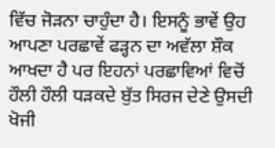ਵਿੱਚ ਜੋੜਨਾ ਚਾਹੁੰਦਾ ਹੈ। ਇਸਨੂੰ ਭਾਵੇਂ ਉਹ ਆਪਣਾ ਪਰਛਾਵੇਂ ਫੜ੍ਹਨ ਦਾ ਅਵੱਲਾ ਸ਼ੌਕ ਆਖਦਾ ਹੈ ਪਰ ਇਹਨਾਂ ਪਰਛਾਵਿਆਂ ਵਿਚੋਂ ਹੌਲੀ ਹੌਲੀ ਧੜਕਦੇ ਬੁੱਤ ਸਿਰਜ ਦੇਣੇ ਉਸਦੀ ਖੋਜੀ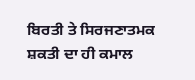ਬਿਰਤੀ ਤੇ ਸਿਰਜਣਾਤਮਕ ਸ਼ਕਤੀ ਦਾ ਹੀ ਕਮਾਲ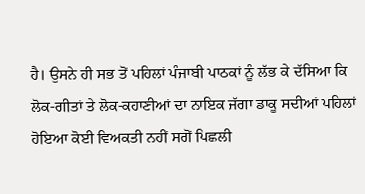ਹੈ। ਉਸਨੇ ਹੀ ਸਭ ਤੋਂ ਪਹਿਲਾਂ ਪੰਜਾਬੀ ਪਾਠਕਾਂ ਨੂੰ ਲੱਭ ਕੇ ਦੱਸਿਆ ਕਿ ਲੋਕ-ਗੀਤਾਂ ਤੇ ਲੋਕ-ਕਹਾਣੀਆਂ ਦਾ ਨਾਇਕ ਜੱਗਾ ਡਾਕੂ ਸਦੀਆਂ ਪਹਿਲਾਂ ਹੋਇਆ ਕੋਈ ਵਿਅਕਤੀ ਨਹੀਂ ਸਗੋਂ ਪਿਛਲੀ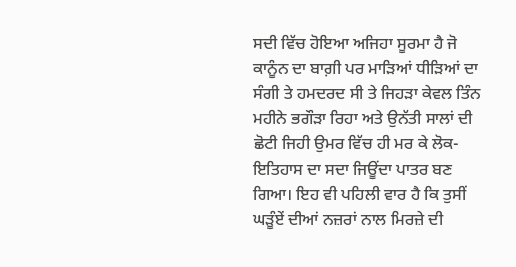ਸਦੀ ਵਿੱਚ ਹੋਇਆ ਅਜਿਹਾ ਸੂਰਮਾ ਹੈ ਜੋ ਕਾਨੂੰਨ ਦਾ ਬਾਗ਼ੀ ਪਰ ਮਾੜਿਆਂ ਧੀੜਿਆਂ ਦਾ ਸੰਗੀ ਤੇ ਹਮਦਰਦ ਸੀ ਤੇ ਜਿਹੜਾ ਕੇਵਲ ਤਿੰਨ ਮਹੀਨੇ ਭਗੌੜਾ ਰਿਹਾ ਅਤੇ ਉਨੱਤੀ ਸਾਲਾਂ ਦੀ ਛੋਟੀ ਜਿਹੀ ਉਮਰ ਵਿੱਚ ਹੀ ਮਰ ਕੇ ਲੋਕ-ਇਤਿਹਾਸ ਦਾ ਸਦਾ ਜਿਊਂਦਾ ਪਾਤਰ ਬਣ ਗਿਆ। ਇਹ ਵੀ ਪਹਿਲੀ ਵਾਰ ਹੈ ਕਿ ਤੁਸੀਂ ਘੜੂੰਏਂ ਦੀਆਂ ਨਜ਼ਰਾਂ ਨਾਲ ਮਿਰਜ਼ੇ ਦੀ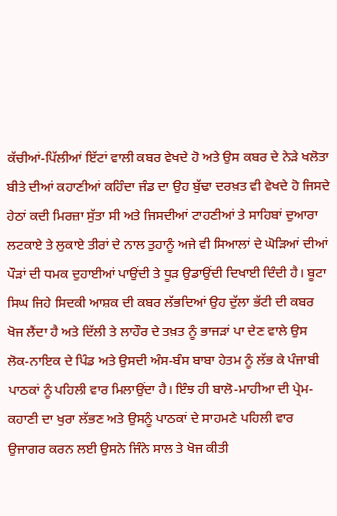ਕੱਚੀਆਂ-ਪਿੱਲੀਆਂ ਇੱਟਾਂ ਵਾਲੀ ਕਬਰ ਵੇਖਦੇ ਹੋ ਅਤੇ ਉਸ ਕਬਰ ਦੇ ਨੇੜੇ ਖਲੋਤਾ ਬੀਤੇ ਦੀਆਂ ਕਹਾਣੀਆਂ ਕਹਿੰਦਾ ਜੰਡ ਦਾ ਉਹ ਬੁੱਢਾ ਦਰਖ਼ਤ ਵੀ ਵੇਖਦੇ ਹੋ ਜਿਸਦੇ ਹੇਠਾਂ ਕਦੀ ਮਿਰਜ਼ਾ ਸੁੱਤਾ ਸੀ ਅਤੇ ਜਿਸਦੀਆਂ ਟਾਹਣੀਆਂ ਤੇ ਸਾਹਿਬਾਂ ਦੁਆਰਾ ਲਟਕਾਏ ਤੇ ਲੁਕਾਏ ਤੀਰਾਂ ਦੇ ਨਾਲ ਤੁਹਾਨੂੰ ਅਜੇ ਵੀ ਸਿਆਲਾਂ ਦੇ ਘੋੜਿਆਂ ਦੀਆਂ ਪੌੜਾਂ ਦੀ ਧਮਕ ਦੁਹਾਈਆਂ ਪਾਉਂਦੀ ਤੇ ਧੂੜ ਉਡਾਉਂਦੀ ਦਿਖਾਈ ਦਿੰਦੀ ਹੈ। ਬੂਟਾ ਸਿਘ ਜਿਹੇ ਸਿਦਕੀ ਆਸ਼ਕ ਦੀ ਕਬਰ ਲੱਭਦਿਆਂ ਉਹ ਦੁੱਲਾ ਭੱਟੀ ਦੀ ਕਬਰ ਖੋਜ ਲੈਂਦਾ ਹੈ ਅਤੇ ਦਿੱਲੀ ਤੇ ਲਾਹੌਰ ਦੇ ਤਖ਼ਤ ਨੂੰ ਭਾਜੜਾਂ ਪਾ ਦੇਣ ਵਾਲੇ ਉਸ ਲੋਕ-ਨਾਇਕ ਦੇ ਪਿੰਡ ਅਤੇ ਉਸਦੀ ਅੰਸ-ਬੰਸ ਬਾਬਾ ਹੇਤਮ ਨੂੰ ਲੱਭ ਕੇ ਪੰਜਾਬੀ ਪਾਠਕਾਂ ਨੂੰ ਪਹਿਲੀ ਵਾਰ ਮਿਲਾਉਂਦਾ ਹੈ। ਇੰਝ ਹੀ ਬਾਲੋ-ਮਾਹੀਆ ਦੀ ਪ੍ਰੇਮ-ਕਹਾਣੀ ਦਾ ਖੁਰਾ ਲੱਭਣ ਅਤੇ ਉਸਨੂੰ ਪਾਠਕਾਂ ਦੇ ਸਾਹਮਣੇ ਪਹਿਲੀ ਵਾਰ ਉਜਾਗਰ ਕਰਨ ਲਈ ਉਸਨੇ ਜਿੰਨੇ ਸਾਲ ਤੇ ਖੋਜ ਕੀਤੀ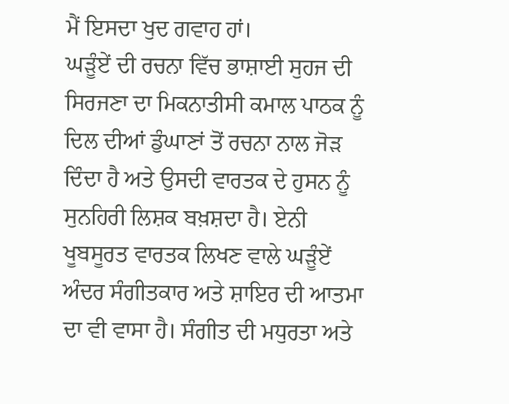ਮੈਂ ਇਸਦਾ ਖੁਦ ਗਵਾਹ ਹਾਂ।
ਘੜੂੰਏਂ ਦੀ ਰਚਨਾ ਵਿੱਚ ਭਾਸ਼ਾਈ ਸੁਹਜ ਦੀ ਸਿਰਜਣਾ ਦਾ ਮਿਕਨਾਤੀਸੀ ਕਮਾਲ ਪਾਠਕ ਨੂੰ ਦਿਲ ਦੀਆਂ ਡੁੰਘਾਣਾਂ ਤੋਂ ਰਚਨਾ ਨਾਲ ਜੋੜ ਦਿੰਦਾ ਹੈ ਅਤੇ ਉਸਦੀ ਵਾਰਤਕ ਦੇ ਹੁਸਨ ਨੂੰ ਸੁਨਹਿਰੀ ਲਿਸ਼ਕ ਬਖ਼ਸ਼ਦਾ ਹੈ। ਏਨੀ ਖੂਬਸੂਰਤ ਵਾਰਤਕ ਲਿਖਣ ਵਾਲੇ ਘੜੂੰਏਂ ਅੰਦਰ ਸੰਗੀਤਕਾਰ ਅਤੇ ਸ਼ਾਇਰ ਦੀ ਆਤਮਾ ਦਾ ਵੀ ਵਾਸਾ ਹੈ। ਸੰਗੀਤ ਦੀ ਮਧੁਰਤਾ ਅਤੇ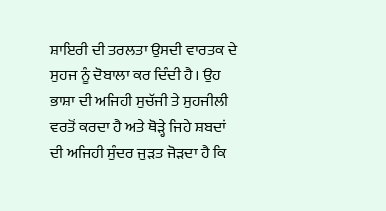ਸ਼ਾਇਰੀ ਦੀ ਤਰਲਤਾ ਉਸਦੀ ਵਾਰਤਕ ਦੇ ਸੁਹਜ ਨੂੰ ਦੋਬਾਲਾ ਕਰ ਦਿੰਦੀ ਹੈ। ਉਹ ਭਾਸ਼ਾ ਦੀ ਅਜਿਹੀ ਸੁਚੱਜੀ ਤੇ ਸੁਹਜੀਲੀ ਵਰਤੋਂ ਕਰਦਾ ਹੈ ਅਤੇ ਥੋੜ੍ਹੇ ਜਿਹੇ ਸ਼ਬਦਾਂ ਦੀ ਅਜਿਹੀ ਸੁੰਦਰ ਜੁੜਤ ਜੋੜਦਾ ਹੈ ਕਿ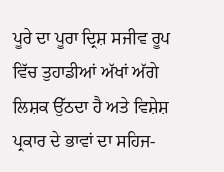ਪੂਰੇ ਦਾ ਪੂਰਾ ਦ੍ਰਿਸ਼ ਸਜੀਵ ਰੂਪ ਵਿੱਚ ਤੁਹਾਡੀਆਂ ਅੱਖਾਂ ਅੱਗੇ ਲਿਸ਼ਕ ਉੱਠਦਾ ਹੈ ਅਤੇ ਵਿਸ਼ੇਸ਼ ਪ੍ਰਕਾਰ ਦੇ ਭਾਵਾਂ ਦਾ ਸਹਿਜ-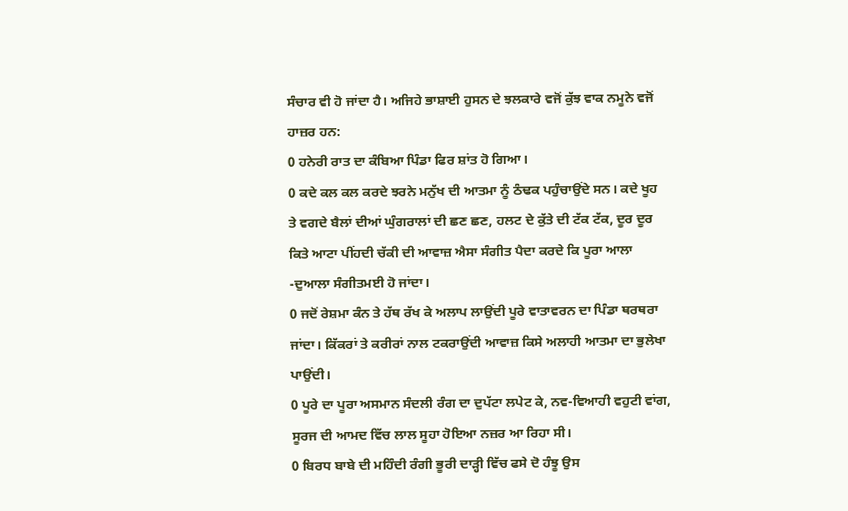ਸੰਚਾਰ ਵੀ ਹੋ ਜਾਂਦਾ ਹੈ। ਅਜਿਹੇ ਭਾਸ਼ਾਈ ਹੁਸਨ ਦੇ ਝਲਕਾਰੇ ਵਜੋਂ ਕੁੱਝ ਵਾਕ ਨਮੂਨੇ ਵਜੋਂ ਹਾਜ਼ਰ ਹਨ:
0 ਹਨੇਰੀ ਰਾਤ ਦਾ ਕੰਬਿਆ ਪਿੰਡਾ ਫਿਰ ਸ਼ਾਂਤ ਹੋ ਗਿਆ।
0 ਕਦੇ ਕਲ ਕਲ ਕਰਦੇ ਝਰਨੇ ਮਨੁੱਖ ਦੀ ਆਤਮਾ ਨੂੰ ਠੰਢਕ ਪਹੁੰਚਾਉਂਦੇ ਸਨ। ਕਦੇ ਖੂਹ ਤੇ ਵਗਦੇ ਬੈਲਾਂ ਦੀਆਂ ਘੁੰਗਰਾਲਾਂ ਦੀ ਛਣ ਛਣ, ਹਲਟ ਦੇ ਕੁੱਤੇ ਦੀ ਟੱਕ ਟੱਕ, ਦੂਰ ਦੂਰ ਕਿਤੇ ਆਟਾ ਪੀਂਹਦੀ ਚੱਕੀ ਦੀ ਆਵਾਜ਼ ਐਸਾ ਸੰਗੀਤ ਪੈਦਾ ਕਰਦੇ ਕਿ ਪੂਰਾ ਆਲਾ -ਦੁਆਲਾ ਸੰਗੀਤਮਈ ਹੋ ਜਾਂਦਾ।
0 ਜਦੋਂ ਰੇਸ਼ਮਾ ਕੰਨ ਤੇ ਹੱਥ ਰੱਖ ਕੇ ਅਲਾਪ ਲਾਉਂਦੀ ਪੂਰੇ ਵਾਤਾਵਰਨ ਦਾ ਪਿੰਡਾ ਥਰਥਰਾ ਜਾਂਦਾ। ਕਿੱਕਰਾਂ ਤੇ ਕਰੀਰਾਂ ਨਾਲ ਟਕਰਾਉਂਦੀ ਆਵਾਜ਼ ਕਿਸੇ ਅਲਾਹੀ ਆਤਮਾ ਦਾ ਭੁਲੇਖਾ ਪਾਉਂਦੀ।
0 ਪੂਰੇ ਦਾ ਪੂਰਾ ਅਸਮਾਨ ਸੰਦਲੀ ਰੰਗ ਦਾ ਦੁਪੱਟਾ ਲਪੇਟ ਕੇ, ਨਵ-ਵਿਆਹੀ ਵਹੁਟੀ ਵਾਂਗ, ਸੂਰਜ ਦੀ ਆਮਦ ਵਿੱਚ ਲਾਲ ਸੂਹਾ ਹੋਇਆ ਨਜ਼ਰ ਆ ਰਿਹਾ ਸੀ।
0 ਬਿਰਧ ਬਾਬੇ ਦੀ ਮਹਿੰਦੀ ਰੰਗੀ ਭੂਰੀ ਦਾੜ੍ਹੀ ਵਿੱਚ ਫਸੇ ਦੋ ਹੰਝੂ ਉਸ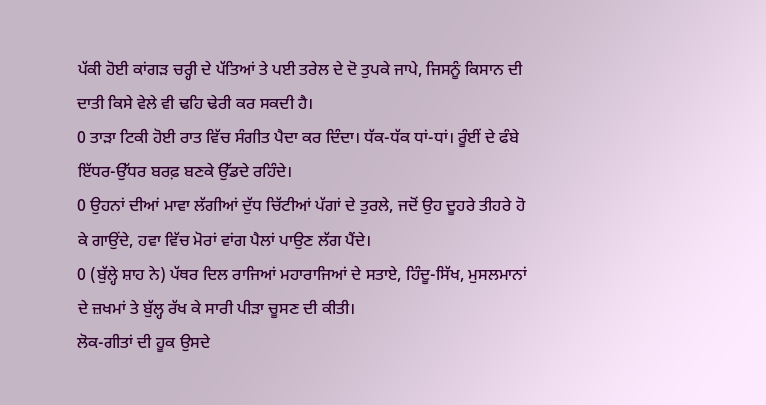ਪੱਕੀ ਹੋਈ ਕਾਂਗੜ ਚਰ੍ਹੀ ਦੇ ਪੱਤਿਆਂ ਤੇ ਪਈ ਤਰੇਲ ਦੇ ਦੋ ਤੁਪਕੇ ਜਾਪੇ, ਜਿਸਨੂੰ ਕਿਸਾਨ ਦੀ ਦਾਤੀ ਕਿਸੇ ਵੇਲੇ ਵੀ ਢਹਿ ਢੇਰੀ ਕਰ ਸਕਦੀ ਹੈ।
0 ਤਾੜਾ ਟਿਕੀ ਹੋਈ ਰਾਤ ਵਿੱਚ ਸੰਗੀਤ ਪੈਦਾ ਕਰ ਦਿੰਦਾ। ਧੱਕ-ਧੱਕ ਧਾਂ-ਧਾਂ। ਰੂੰਈਂ ਦੇ ਫੰਬੇ ਇੱਧਰ-ਉੱਧਰ ਬਰਫ਼ ਬਣਕੇ ਉੱਡਦੇ ਰਹਿੰਦੇ।
0 ਉਹਨਾਂ ਦੀਆਂ ਮਾਵਾ ਲੱਗੀਆਂ ਦੁੱਧ ਚਿੱਟੀਆਂ ਪੱਗਾਂ ਦੇ ਤੁਰਲੇ, ਜਦੋਂ ਉਹ ਦੂਹਰੇ ਤੀਹਰੇ ਹੋ ਕੇ ਗਾਉਂਦੇ, ਹਵਾ ਵਿੱਚ ਮੋਰਾਂ ਵਾਂਗ ਪੈਲਾਂ ਪਾਉਣ ਲੱਗ ਪੈਂਦੇ।
0 (ਬੁੱਲ੍ਹੇ ਸ਼ਾਹ ਨੇ) ਪੱਥਰ ਦਿਲ ਰਾਜਿਆਂ ਮਹਾਰਾਜਿਆਂ ਦੇ ਸਤਾਏ, ਹਿੰਦੂ-ਸਿੱਖ, ਮੁਸਲਮਾਨਾਂ ਦੇ ਜ਼ਖਮਾਂ ਤੇ ਬੁੱਲ੍ਹ ਰੱਖ ਕੇ ਸਾਰੀ ਪੀੜਾ ਚੂਸਣ ਦੀ ਕੀਤੀ।
ਲੋਕ-ਗੀਤਾਂ ਦੀ ਹੂਕ ਉਸਦੇ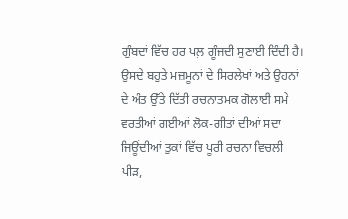ਗੁੰਬਦਾਂ ਵਿੱਚ ਹਰ ਪਲ਼ ਗੂੰਜਦੀ ਸੁਣਾਈ ਦਿੰਦੀ ਹੈ। ਉਸਦੇ ਬਹੁਤੇ ਮਜ਼ਮੂਨਾਂ ਦੇ ਸਿਰਲੇਖਾਂ ਅਤੇ ਉਹਨਾਂ ਦੇ ਅੰਤ ਉੱਤੇ ਦਿੱਤੀ ਰਚਨਾਤਮਕ ਗੋਲਾਈ ਸਮੇ ਵਰਤੀਆਂ ਗਈਆਂ ਲੋਕ-ਗੀਤਾਂ ਦੀਆਂ ਸਦਾ ਜਿਊਂਦੀਆਂ ਤੁਕਾਂ ਵਿੱਚ ਪੂਰੀ ਰਚਨਾ ਵਿਚਲੀ ਪੀੜ,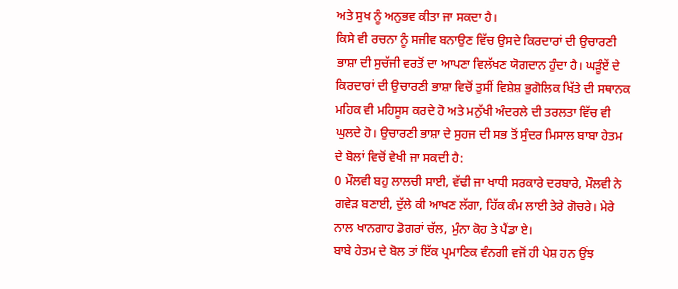ਅਤੇ ਸੁਖ ਨੂੰ ਅਨੁਭਵ ਕੀਤਾ ਜਾ ਸਕਦਾ ਹੈ।
ਕਿਸੇ ਵੀ ਰਚਨਾ ਨੂੰ ਸਜੀਵ ਬਨਾਉਣ ਵਿੱਚ ਉਸਦੇ ਕਿਰਦਾਰਾਂ ਦੀ ਉਚਾਰਣੀ ਭਾਸ਼ਾ ਦੀ ਸੁਚੱਜੀ ਵਰਤੋਂ ਦਾ ਆਪਣਾ ਵਿਲੱਖਣ ਯੋਗਦਾਨ ਹੁੰਦਾ ਹੈ। ਘੜੂੰਏਂ ਦੇ ਕਿਰਦਾਰਾਂ ਦੀ ਉਚਾਰਣੀ ਭਾਸ਼ਾ ਵਿਚੋਂ ਤੁਸੀਂ ਵਿਸ਼ੇਸ਼ ਭੁਗੋਲਿਕ ਖਿੱਤੇ ਦੀ ਸਥਾਨਕ ਮਹਿਕ ਵੀ ਮਹਿਸੂਸ ਕਰਦੇ ਹੋ ਅਤੇ ਮਨੁੱਖੀ ਅੰਦਰਲੇ ਦੀ ਤਰਲਤਾ ਵਿੱਚ ਵੀ ਘੁਲਦੇ ਹੋ। ਉਚਾਰਣੀ ਭਾਸ਼ਾ ਦੇ ਸੁਹਜ ਦੀ ਸਭ ਤੋਂ ਸੁੰਦਰ ਮਿਸਾਲ ਬਾਬਾ ਹੇਤਮ ਦੇ ਬੋਲਾਂ ਵਿਚੋਂ ਵੇਖੀ ਜਾ ਸਕਦੀ ਹੈ:
0 ਮੌਲਵੀ ਬਹੁ ਲਾਲਚੀ ਸਾਈ, ਵੱਢੀ ਜਾ ਖਾਧੀ ਸਰਕਾਰੇ ਦਰਬਾਰੇ, ਮੌਲਵੀ ਨੇ ਗਵੇੜ ਬਣਾਈ, ਦੁੱਲੇ ਕੀ ਆਖਣ ਲੱਗਾ, ਹਿੱਕ ਕੰਮ ਲਾਈ ਤੇਰੇ ਗੋਚਰੇ। ਮੇਰੇ ਨਾਲ ਖਾਨਗਾਹ ਡੋਗਰਾਂ ਚੱਲ, ਮੁੰਨਾ ਕੋਹ ਤੇ ਪੈਂਡਾ ਏ।
ਬਾਬੇ ਹੇਤਮ ਦੇ ਬੋਲ ਤਾਂ ਇੱਕ ਪ੍ਰਮਾਣਿਕ ਵੰਨਗੀ ਵਜੋਂ ਹੀ ਪੇਸ਼ ਹਨ ਉਂਝ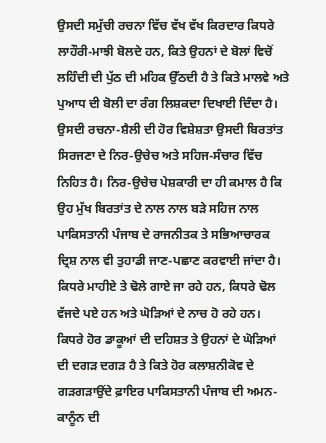ਉਸਦੀ ਸਮੁੱਚੀ ਰਚਨਾ ਵਿੱਚ ਵੱਖ ਵੱਖ ਕਿਰਦਾਰ ਕਿਧਰੇ ਲਾਹੌਰੀ-ਮਾਝੀ ਬੋਲਦੇ ਹਨ, ਕਿਤੇ ਉਹਨਾਂ ਦੇ ਬੋਲਾਂ ਵਿਚੋਂ ਲਹਿੰਦੀ ਦੀ ਪੁੱਠ ਦੀ ਮਹਿਕ ਉੱਠਦੀ ਹੈ ਤੇ ਕਿਤੇ ਮਾਲਵੇ ਅਤੇ ਪੁਆਧ ਦੀ ਬੋਲੀ ਦਾ ਰੰਗ ਲਿਸ਼ਕਦਾ ਦਿਖਾਈ ਦਿੰਦਾ ਹੈ।
ਉਸਦੀ ਰਚਨਾ-ਸ਼ੈਲੀ ਦੀ ਹੋਰ ਵਿਸ਼ੇਸ਼ਤਾ ਉਸਦੀ ਬਿਰਤਾਂਤ ਸਿਰਜਣਾ ਦੇ ਨਿਰ-ਉਚੇਚ ਅਤੇ ਸਹਿਜ-ਸੰਚਾਰ ਵਿੱਚ ਨਿਹਿਤ ਹੈ। ਨਿਰ-ਉਚੇਚ ਪੇਸ਼ਕਾਰੀ ਦਾ ਹੀ ਕਮਾਲ ਹੈ ਕਿ ਉਹ ਮੁੱਖ ਬਿਰਤਾਂਤ ਦੇ ਨਾਲ ਨਾਲ ਬੜੇ ਸਹਿਜ ਨਾਲ ਪਾਕਿਸਤਾਨੀ ਪੰਜਾਬ ਦੇ ਰਾਜਨੀਤਕ ਤੇ ਸਭਿਆਚਾਰਕ ਦ੍ਰਿਸ਼ ਨਾਲ ਵੀ ਤੁਹਾਡੀ ਜਾਣ-ਪਛਾਣ ਕਰਵਾਈ ਜਾਂਦਾ ਹੈ। ਕਿਧਰੇ ਮਾਹੀਏ ਤੇ ਢੋਲੇ ਗਾਏ ਜਾ ਰਹੇ ਹਨ, ਕਿਧਰੇ ਢੋਲ ਵੱਜਦੇ ਪਏ ਹਨ ਅਤੇ ਘੋੜਿਆਂ ਦੇ ਨਾਚ ਹੋ ਰਹੇ ਹਨ। ਕਿਧਰੇ ਹੋਰ ਡਾਕੂਆਂ ਦੀ ਦਹਿਸ਼ਤ ਤੇ ਉਹਨਾਂ ਦੇ ਘੋੜਿਆਂ ਦੀ ਦਗੜ ਦਗੜ ਹੈ ਤੇ ਕਿਤੇ ਹੋਰ ਕਲਾਸ਼ਨੀਕੋਵ ਦੇ ਗੜਗੜਾਉਂਦੇ ਫ਼ਾਇਰ ਪਾਕਿਸਤਾਨੀ ਪੰਜਾਬ ਦੀ ਅਮਨ-ਕਾਨੂੰਨ ਦੀ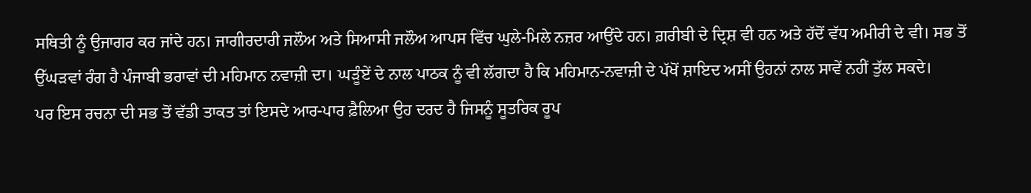ਸਥਿਤੀ ਨੂੰ ਉਜਾਗਰ ਕਰ ਜਾਂਦੇ ਹਨ। ਜਾਗੀਰਦਾਰੀ ਜਲੌਅ ਅਤੇ ਸਿਆਸੀ ਜਲੌਅ ਆਪਸ ਵਿੱਚ ਘੁਲੇ-ਮਿਲੇ ਨਜ਼ਰ ਆਉਂਦੇ ਹਨ। ਗ਼ਰੀਬੀ ਦੇ ਦ੍ਰਿਸ਼ ਵੀ ਹਨ ਅਤੇ ਹੱਦੋਂ ਵੱਧ ਅਮੀਰੀ ਦੇ ਵੀ। ਸਭ ਤੋਂ ਉੱਘੜਵਾਂ ਰੰਗ ਹੈ ਪੰਜਾਬੀ ਭਰਾਵਾਂ ਦੀ ਮਹਿਮਾਨ ਨਵਾਜ਼ੀ ਦਾ। ਘੜੂੰਏਂ ਦੇ ਨਾਲ ਪਾਠਕ ਨੂੰ ਵੀ ਲੱਗਦਾ ਹੈ ਕਿ ਮਹਿਮਾਨ-ਨਵਾਜ਼ੀ ਦੇ ਪੱਖੋਂ ਸ਼ਾਇਦ ਅਸੀਂ ਉਹਨਾਂ ਨਾਲ ਸਾਵੇਂ ਨਹੀਂ ਤੁੱਲ ਸਕਦੇ।
ਪਰ ਇਸ ਰਚਨਾ ਦੀ ਸਭ ਤੋਂ ਵੱਡੀ ਤਾਕਤ ਤਾਂ ਇਸਦੇ ਆਰ-ਪਾਰ ਫ਼ੈਲਿਆ ਉਹ ਦਰਦ ਹੈ ਜਿਸਨੂੰ ਸੂਤਰਿਕ ਰੂਪ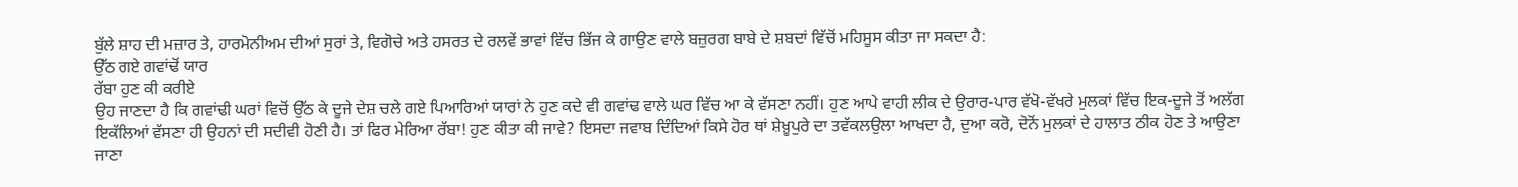ਬੁੱਲੇ ਸ਼ਾਹ ਦੀ ਮਜ਼ਾਰ ਤੇ, ਹਾਰਮੋਨੀਅਮ ਦੀਆਂ ਸੁਰਾਂ ਤੇ, ਵਿਗੋਚੇ ਅਤੇ ਹਸਰਤ ਦੇ ਰਲਵੇਂ ਭਾਵਾਂ ਵਿੱਚ ਭਿੱਜ ਕੇ ਗਾਉਣ ਵਾਲੇ ਬਜ਼ੁਰਗ ਬਾਬੇ ਦੇ ਸ਼ਬਦਾਂ ਵਿੱਚੋਂ ਮਹਿਸੂਸ ਕੀਤਾ ਜਾ ਸਕਦਾ ਹੈ:
ਉੱਠ ਗਏ ਗਵਾਂਢੋਂ ਯਾਰ
ਰੱਬਾ ਹੁਣ ਕੀ ਕਰੀਏ
ਉਹ ਜਾਣਦਾ ਹੈ ਕਿ ਗਵਾਂਢੀ ਘਰਾਂ ਵਿਚੋਂ ਉੱਠ ਕੇ ਦੂਜੇ ਦੇਸ਼ ਚਲੇ ਗਏ ਪਿਆਰਿਆਂ ਯਾਰਾਂ ਨੇ ਹੁਣ ਕਦੇ ਵੀ ਗਵਾਂਢ ਵਾਲੇ ਘਰ ਵਿੱਚ ਆ ਕੇ ਵੱਸਣਾ ਨਹੀਂ। ਹੁਣ ਆਪੇ ਵਾਹੀ ਲੀਕ ਦੇ ਉਰਾਰ-ਪਾਰ ਵੱਖੋ-ਵੱਖਰੇ ਮੁਲਕਾਂ ਵਿੱਚ ਇਕ-ਦੂਜੇ ਤੋਂ ਅਲੱਗ ਇਕੱਲਿਆਂ ਵੱਸਣਾ ਹੀ ਉਹਨਾਂ ਦੀ ਸਦੀਵੀ ਹੋਣੀ ਹੈ। ਤਾਂ ਫਿਰ ਮੇਰਿਆ ਰੱਬਾ! ਹੁਣ ਕੀਤਾ ਕੀ ਜਾਵੇ? ਇਸਦਾ ਜਵਾਬ ਦਿੰਦਿਆਂ ਕਿਸੇ ਹੋਰ ਥਾਂ ਸ਼ੇਖ਼ੂਪੁਰੇ ਦਾ ਤਵੱਕਲਉਲਾ ਆਖਦਾ ਹੈ, ਦੁਆ ਕਰੋ, ਦੋਨੋਂ ਮੁਲਕਾਂ ਦੇ ਹਾਲਾਤ ਠੀਕ ਹੋਣ ਤੇ ਆਉਣਾ ਜਾਣਾ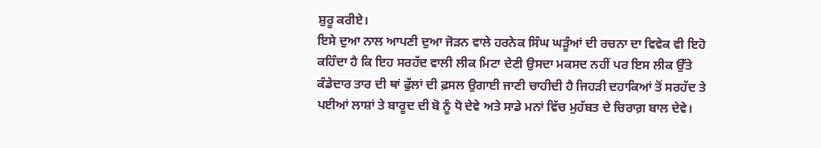ਸ਼ੁਰੂ ਕਰੀਏ।
ਇਸੇ ਦੁਆ ਨਾਲ ਆਪਣੀ ਦੁਆ ਜੋੜਨ ਵਾਲੇ ਹਰਨੇਕ ਸਿੰਘ ਘੜੂੰਆਂ ਦੀ ਰਚਨਾ ਦਾ ਵਿਵੇਕ ਵੀ ਇਹੋ ਕਹਿੰਦਾ ਹੈ ਕਿ ਇਹ ਸਰਹੱਦ ਵਾਲੀ ਲੀਕ ਮਿਟਾ ਦੇਣੀ ਉਸਦਾ ਮਕਸਦ ਨਹੀਂ ਪਰ ਇਸ ਲੀਕ ਉੱਤੇ ਕੰਡੇਦਾਰ ਤਾਰ ਦੀ ਥਾਂ ਫੁੱਲਾਂ ਦੀ ਫ਼ਸਲ ਉਗਾਈ ਜਾਣੀ ਚਾਹੀਦੀ ਹੈ ਜਿਹੜੀ ਦਹਾਕਿਆਂ ਤੋਂ ਸਰਹੱਦ ਤੇ ਪਈਆਂ ਲਾਸ਼ਾਂ ਤੇ ਬਾਰੂਦ ਦੀ ਬੋ ਨੂੰ ਧੋ ਦੇਵੇ ਅਤੇ ਸਾਡੇ ਮਨਾਂ ਵਿੱਚ ਮੁਹੱਬਤ ਦੇ ਚਿਰਾਗ਼ ਬਾਲ ਦੇਵੇ।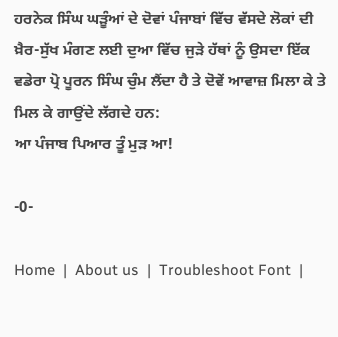ਹਰਨੇਕ ਸਿੰਘ ਘੜੂੰਆਂ ਦੇ ਦੋਵਾਂ ਪੰਜਾਬਾਂ ਵਿੱਚ ਵੱਸਦੇ ਲੋਕਾਂ ਦੀ ਖ਼ੈਰ-ਸੁੱਖ ਮੰਗਣ ਲਈ ਦੁਆ ਵਿੱਚ ਜੁੜੇ ਹੱਥਾਂ ਨੂੰ ਉਸਦਾ ਇੱਕ ਵਡੇਰਾ ਪ੍ਰੋ ਪੂਰਨ ਸਿੰਘ ਚੁੰਮ ਲੈਂਦਾ ਹੈ ਤੇ ਦੋਵੇਂ ਆਵਾਜ਼ ਮਿਲਾ ਕੇ ਤੇ ਮਿਲ ਕੇ ਗਾਉਂਦੇ ਲੱਗਦੇ ਹਨ:
ਆ ਪੰਜਾਬ ਪਿਆਰ ਤੂੰ ਮੁੜ ਆ!

-0-

Home  |  About us  |  Troubleshoot Font  |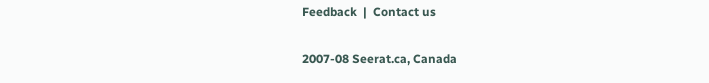Feedback  |  Contact us

2007-08 Seerat.ca, Canada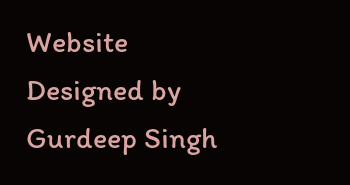Website Designed by Gurdeep Singh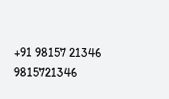+91 98157 21346 9815721346